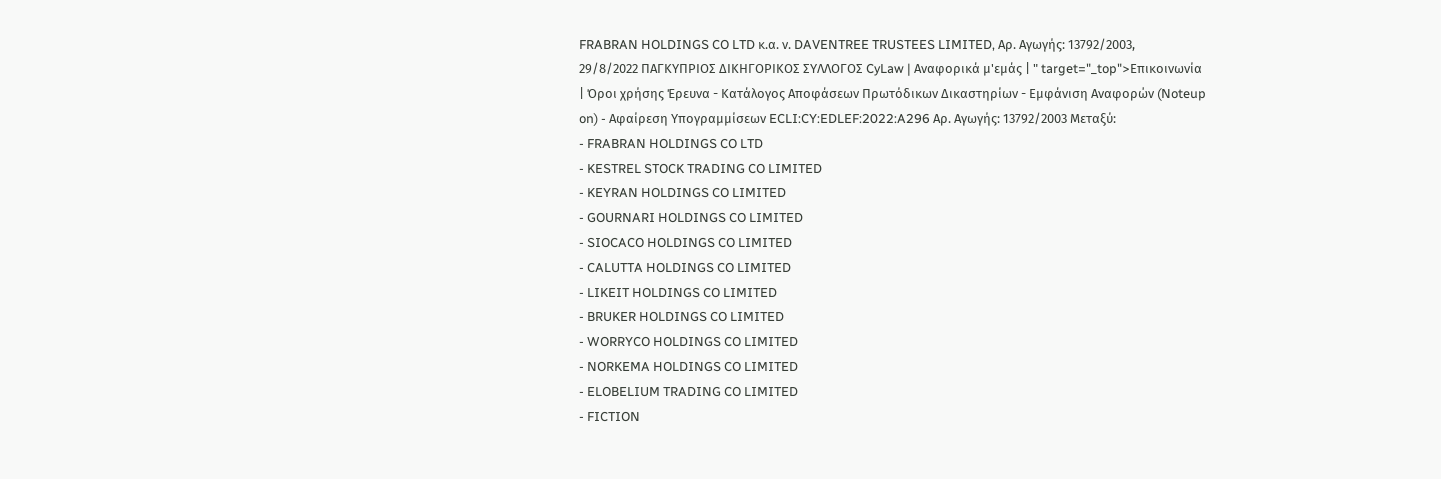FRABRAN HOLDINGS CO LTD κ.α. ν. DAVENTREE TRUSTEES LIMITED, Αρ. Αγωγής: 13792/2003, 29/8/2022 ΠΑΓΚΥΠΡΙΟΣ ΔΙΚΗΓΟΡΙΚΟΣ ΣΥΛΛΟΓΟΣ CyLaw | Αναφορικά μ'εμάς | " target="_top">Επικοινωνία | Όροι χρήσης Έρευνα - Κατάλογος Αποφάσεων Πρωτόδικων Δικαστηρίων - Εμφάνιση Αναφορών (Noteup on) - Αφαίρεση Υπογραμμίσεων ECLI:CY:EDLEF:2022:A296 Αρ. Αγωγής: 13792/2003 Μεταξύ:
- FRABRAN HOLDINGS CO LTD
- KESTREL STOCK TRADING CO LIMITED
- KEYRAN HOLDINGS CO LIMITED
- GOURNARI HOLDINGS CO LIMITED
- SIOCACO HOLDINGS CO LIMITED
- CALUTTA HOLDINGS CO LIMITED
- LIKEIT HOLDINGS CO LIMITED
- BRUKER HOLDINGS CO LIMITED
- WORRYCO HOLDINGS CO LIMITED
- NORKEMA HOLDINGS CO LIMITED
- ELOBELIUM TRADING CO LIMITED
- FICTION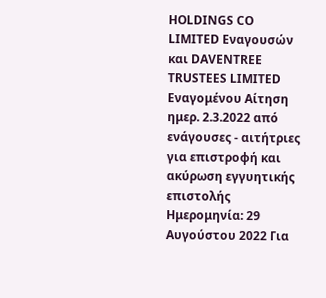HOLDINGS CO LIMITED Εναγουσών και DAVENTREE TRUSTEES LIMITED Εναγομένου Αίτηση ημερ. 2.3.2022 από ενάγουσες - αιτήτριες για επιστροφή και ακύρωση εγγυητικής επιστολής Ημερομηνία: 29 Αυγούστου 2022 Για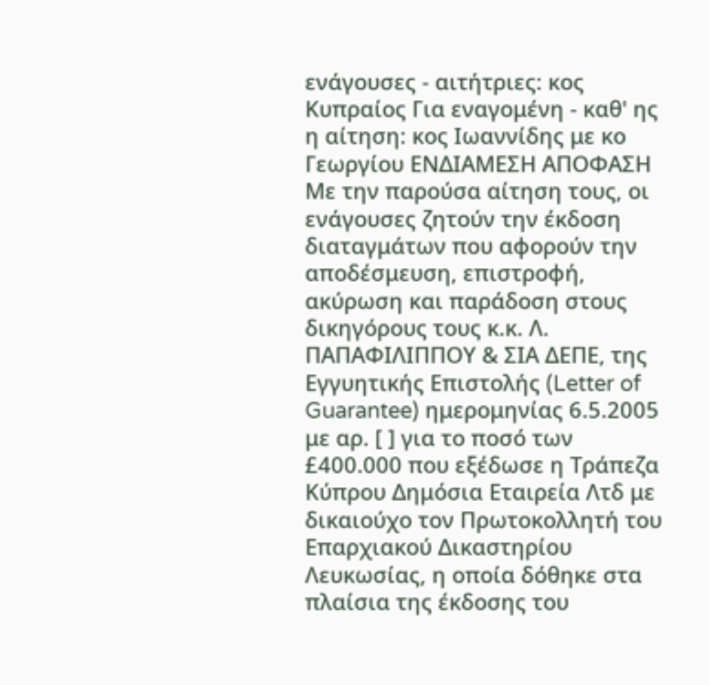ενάγουσες - αιτήτριες: κος Κυπραίος Για εναγομένη - καθ' ης η αίτηση: κος Ιωαννίδης με κο Γεωργίου ΕΝΔΙΑΜΕΣΗ ΑΠΟΦΑΣΗ Με την παρούσα αίτηση τους, οι ενάγουσες ζητούν την έκδοση διαταγμάτων που αφορούν την αποδέσμευση, επιστροφή, ακύρωση και παράδοση στους δικηγόρους τους κ.κ. Λ. ΠΑΠΑΦΙΛΙΠΠΟΥ & ΣΙΑ ΔΕΠΕ, της Εγγυητικής Επιστολής (Letter of Guarantee) ημερομηνίας 6.5.2005 με αρ. [ ] για το ποσό των £400.000 που εξέδωσε η Τράπεζα Κύπρου Δημόσια Εταιρεία Λτδ με δικαιούχο τον Πρωτοκολλητή του Επαρχιακού Δικαστηρίου Λευκωσίας, η οποία δόθηκε στα πλαίσια της έκδοσης του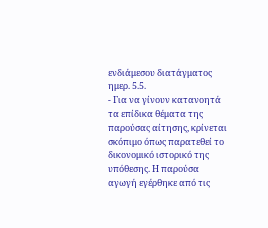ενδιάμεσου διατάγματος ημερ. 5.5.
- Για να γίνουν κατανοητά τα επίδικα θέματα της παρούσας αίτησης, κρίνεται σκόπιμο όπως παρατεθεί το δικονομικό ιστορικό της υπόθεσης. Η παρούσα αγωγή εγέρθηκε από τις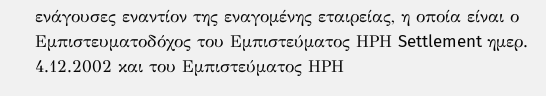ενάγουσες εναντίον της εναγομένης εταιρείας, η οποία είναι ο Εμπιστευματοδόχος του Εμπιστεύματος ΗΡΗ Settlement ημερ. 4.12.2002 και του Εμπιστεύματος ΗΡΗ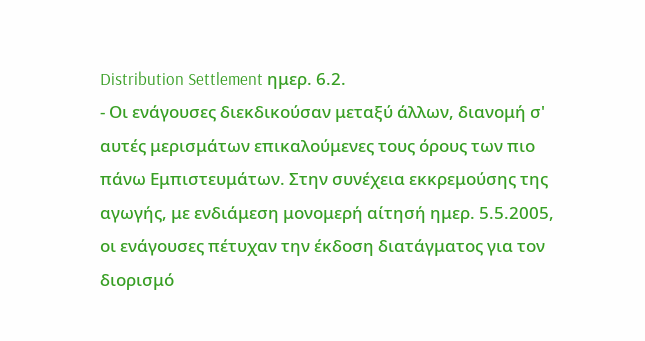Distribution Settlement ημερ. 6.2.
- Οι ενάγουσες διεκδικούσαν μεταξύ άλλων, διανομή σ' αυτές μερισμάτων επικαλούμενες τους όρους των πιο πάνω Εμπιστευμάτων. Στην συνέχεια εκκρεμούσης της αγωγής, με ενδιάμεση μονομερή αίτησή ημερ. 5.5.2005, οι ενάγουσες πέτυχαν την έκδοση διατάγματος για τον διορισμό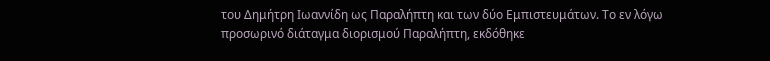του Δημήτρη Ιωαννίδη ως Παραλήπτη και των δύο Εμπιστευμάτων. Το εν λόγω προσωρινό διάταγμα διορισμού Παραλήπτη, εκδόθηκε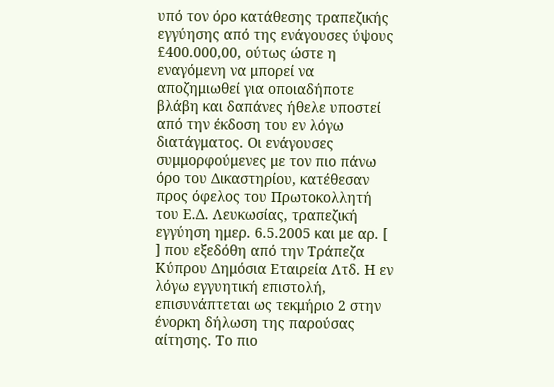υπό τον όρο κατάθεσης τραπεζικής εγγύησης από της ενάγουσες ύψους £400.000,00, ούτως ώστε η εναγόμενη να μπορεί να αποζημιωθεί για οποιαδήποτε βλάβη και δαπάνες ήθελε υποστεί από την έκδοση του εν λόγω διατάγματος. Οι ενάγουσες συμμορφούμενες με τον πιο πάνω όρο του Δικαστηρίου, κατέθεσαν προς όφελος του Πρωτοκολλητή του Ε.Δ. Λευκωσίας, τραπεζική εγγύηση ημερ. 6.5.2005 και με αρ. [ ] που εξεδόθη από την Τράπεζα Κύπρου Δημόσια Εταιρεία Λτδ. Η εν λόγω εγγυητική επιστολή, επισυνάπτεται ως τεκμήριο 2 στην ένορκη δήλωση της παρούσας αίτησης. Το πιο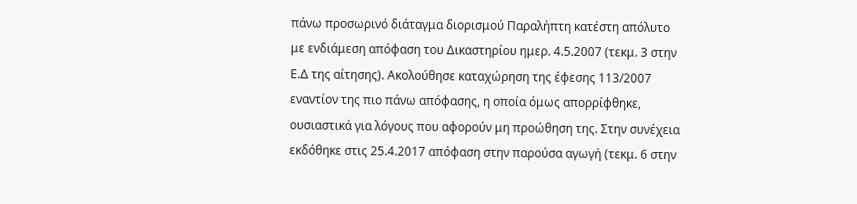πάνω προσωρινό διάταγμα διορισμού Παραλήπτη κατέστη απόλυτο με ενδιάμεση απόφαση του Δικαστηρίου ημερ. 4.5.2007 (τεκμ. 3 στην Ε.Δ της αίτησης). Ακολούθησε καταχώρηση της έφεσης 113/2007 εναντίον της πιο πάνω απόφασης, η οποία όμως απορρίφθηκε, ουσιαστικά για λόγους που αφορούν μη προώθηση της. Στην συνέχεια εκδόθηκε στις 25.4.2017 απόφαση στην παρούσα αγωγή (τεκμ. 6 στην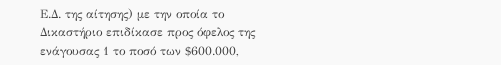Ε.Δ. της αίτησης) με την οποία το Δικαστήριο επιδίκασε προς όφελος της ενάγουσας 1 το ποσό των $600.000,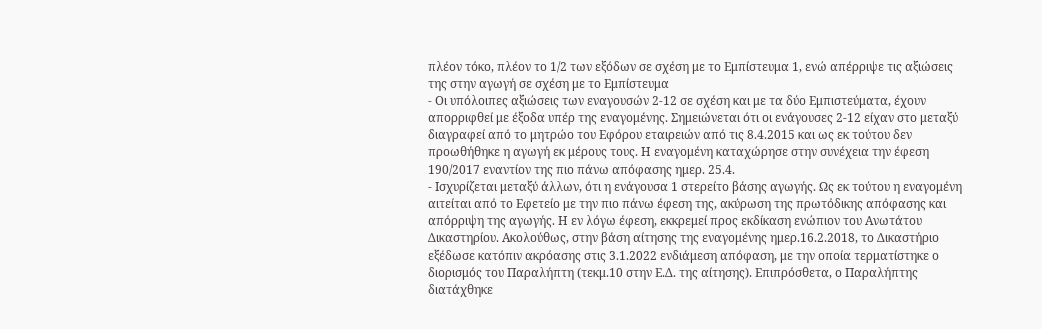πλέον τόκο, πλέον το 1/2 των εξόδων σε σχέση με το Εμπίστευμα 1, ενώ απέρριψε τις αξιώσεις της στην αγωγή σε σχέση με το Εμπίστευμα
- Οι υπόλοιπες αξιώσεις των εναγουσών 2-12 σε σχέση και με τα δύο Εμπιστεύματα, έχουν απορριφθεί με έξοδα υπέρ της εναγομένης. Σημειώνεται ότι οι ενάγουσες 2-12 είχαν στο μεταξύ διαγραφεί από το μητρώο του Εφόρου εταιρειών από τις 8.4.2015 και ως εκ τούτου δεν προωθήθηκε η αγωγή εκ μέρους τους. Η εναγομένη καταχώρησε στην συνέχεια την έφεση 190/2017 εναντίον της πιο πάνω απόφασης ημερ. 25.4.
- Ισχυρίζεται μεταξύ άλλων, ότι η ενάγουσα 1 στερείτο βάσης αγωγής. Ως εκ τούτου η εναγομένη αιτείται από το Εφετείο με την πιο πάνω έφεση της, ακύρωση της πρωτόδικης απόφασης και απόρριψη της αγωγής. Η εν λόγω έφεση, εκκρεμεί προς εκδίκαση ενώπιον του Ανωτάτου Δικαστηρίου. Ακολούθως, στην βάση αίτησης της εναγομένης ημερ.16.2.2018, το Δικαστήριο εξέδωσε κατόπιν ακρόασης στις 3.1.2022 ενδιάμεση απόφαση, με την οποία τερματίστηκε ο διορισμός του Παραλήπτη (τεκμ.10 στην Ε.Δ. της αίτησης). Επιπρόσθετα, ο Παραλήπτης διατάχθηκε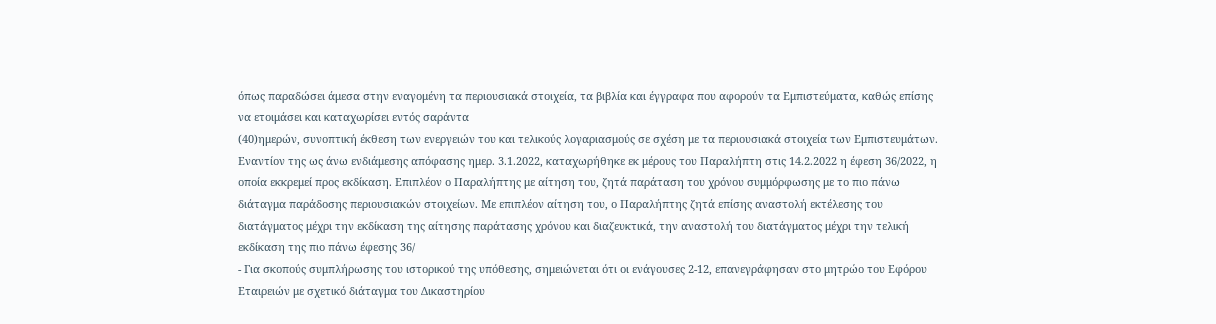όπως παραδώσει άμεσα στην εναγομένη τα περιουσιακά στοιχεία, τα βιβλία και έγγραφα που αφορούν τα Εμπιστεύματα, καθώς επίσης να ετοιμάσει και καταχωρίσει εντός σαράντα
(40)ημερών, συνοπτική έκθεση των ενεργειών του και τελικούς λογαριασμούς σε σχέση με τα περιουσιακά στοιχεία των Εμπιστευμάτων. Εναντίον της ως άνω ενδιάμεσης απόφασης ημερ. 3.1.2022, καταχωρήθηκε εκ μέρους του Παραλήπτη στις 14.2.2022 η έφεση 36/2022, η οποία εκκρεμεί προς εκδίκαση. Επιπλέον ο Παραλήπτης με αίτηση του, ζητά παράταση του χρόνου συμμόρφωσης με το πιο πάνω διάταγμα παράδοσης περιουσιακών στοιχείων. Με επιπλέον αίτηση του, ο Παραλήπτης ζητά επίσης αναστολή εκτέλεσης του διατάγματος μέχρι την εκδίκαση της αίτησης παράτασης χρόνου και διαζευκτικά, την αναστολή του διατάγματος μέχρι την τελική εκδίκαση της πιο πάνω έφεσης 36/
- Για σκοπούς συμπλήρωσης του ιστορικού της υπόθεσης, σημειώνεται ότι οι ενάγουσες 2-12, επανεγράφησαν στο μητρώο του Εφόρου Εταιρειών με σχετικό διάταγμα του Δικαστηρίου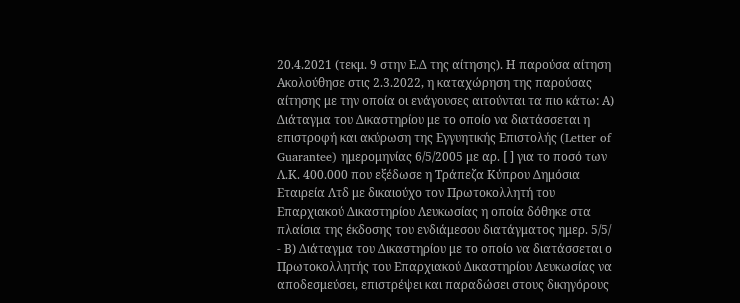20.4.2021 (τεκμ. 9 στην Ε.Δ της αίτησης). Η παρούσα αίτηση Ακολούθησε στις 2.3.2022, η καταχώρηση της παρούσας αίτησης με την οποία οι ενάγουσες αιτούνται τα πιο κάτω: Α) Διάταγμα του Δικαστηρίου με το οποίο να διατάσσεται η επιστροφή και ακύρωση της Εγγυητικής Επιστολής (Letter of Guarantee) ημερομηνίας 6/5/2005 με αρ. [ ] για το ποσό των Λ.Κ. 400.000 που εξέδωσε η Τράπεζα Κύπρου Δημόσια Εταιρεία Λτδ με δικαιούχο τον Πρωτοκολλητή του Επαρχιακού Δικαστηρίου Λευκωσίας η οποία δόθηκε στα πλαίσια της έκδοσης του ενδιάμεσου διατάγματος ημερ. 5/5/
- Β) Διάταγμα του Δικαστηρίου με το οποίο να διατάσσεται ο Πρωτοκολλητής του Επαρχιακού Δικαστηρίου Λευκωσίας να αποδεσμεύσει, επιστρέψει και παραδώσει στους δικηγόρους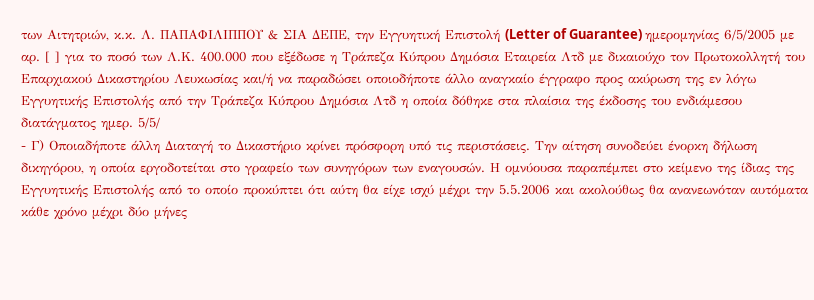των Αιτητριών, κ.κ. Λ. ΠΑΠΑΦΙΛΙΠΠΟΥ & ΣΙΑ ΔΕΠΕ, την Εγγυητική Επιστολή (Letter of Guarantee) ημερομηνίας 6/5/2005 με αρ. [ ] για το ποσό των Λ.Κ. 400.000 που εξέδωσε η Τράπεζα Κύπρου Δημόσια Εταιρεία Λτδ με δικαιούχο τον Πρωτοκολλητή του Επαρχιακού Δικαστηρίου Λευκωσίας και/ή να παραδώσει οποιοδήποτε άλλο αναγκαίο έγγραφο προς ακύρωση της εν λόγω Εγγυητικής Επιστολής από την Τράπεζα Κύπρου Δημόσια Λτδ η οποία δόθηκε στα πλαίσια της έκδοσης του ενδιάμεσου διατάγματος ημερ. 5/5/
- Γ) Οποιαδήποτε άλλη Διαταγή το Δικαστήριο κρίνει πρόσφορη υπό τις περιστάσεις. Την αίτηση συνοδεύει ένορκη δήλωση δικηγόρου, η οποία εργοδοτείται στο γραφείο των συνηγόρων των εναγουσών. Η ομνύουσα παραπέμπει στο κείμενο της ίδιας της Εγγυητικής Επιστολής από το οποίο προκύπτει ότι αύτη θα είχε ισχύ μέχρι την 5.5.2006 και ακολούθως θα ανανεωνόταν αυτόματα κάθε χρόνο μέχρι δύο μήνες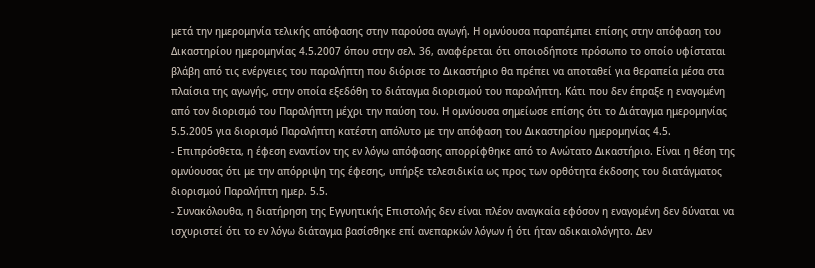μετά την ημερομηνία τελικής απόφασης στην παρούσα αγωγή. Η ομνύουσα παραπέμπει επίσης στην απόφαση του Δικαστηρίου ημερομηνίας 4.5.2007 όπου στην σελ. 36, αναφέρεται ότι οποιοδήποτε πρόσωπο το οποίο υφίσταται βλάβη από τις ενέργειες του παραλήπτη που διόρισε το Δικαστήριο θα πρέπει να αποταθεί για θεραπεία μέσα στα πλαίσια της αγωγής, στην οποία εξεδόθη το διάταγμα διορισμού του παραλήπτη. Κάτι που δεν έπραξε η εναγομένη από τον διορισμό του Παραλήπτη μέχρι την παύση του. Η ομνύουσα σημείωσε επίσης ότι το Διάταγμα ημερομηνίας 5.5.2005 για διορισμό Παραλήπτη κατέστη απόλυτο με την απόφαση του Δικαστηρίου ημερομηνίας 4.5.
- Επιπρόσθετα, η έφεση εναντίον της εν λόγω απόφασης απορρίφθηκε από το Ανώτατο Δικαστήριο. Είναι η θέση της ομνύουσας ότι με την απόρριψη της έφεσης, υπήρξε τελεσιδικία ως προς των ορθότητα έκδοσης του διατάγματος διορισμού Παραλήπτη ημερ. 5.5.
- Συνακόλουθα, η διατήρηση της Εγγυητικής Επιστολής δεν είναι πλέον αναγκαία εφόσον η εναγομένη δεν δύναται να ισχυριστεί ότι το εν λόγω διάταγμα βασίσθηκε επί ανεπαρκών λόγων ή ότι ήταν αδικαιολόγητο. Δεν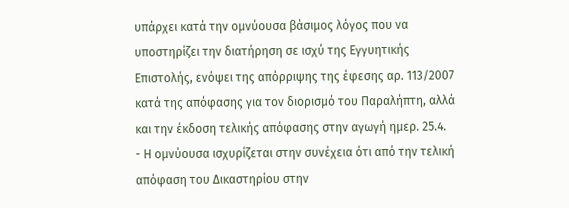υπάρχει κατά την ομνύουσα βάσιμος λόγος που να υποστηρίζει την διατήρηση σε ισχύ της Εγγυητικής Επιστολής, ενόψει της απόρριψης της έφεσης αρ. 113/2007 κατά της απόφασης για τον διορισμό του Παραλήπτη, αλλά και την έκδοση τελικής απόφασης στην αγωγή ημερ. 25.4.
- Η ομνύουσα ισχυρίζεται στην συνέχεια ότι από την τελική απόφαση του Δικαστηρίου στην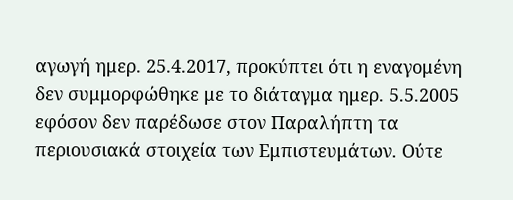αγωγή ημερ. 25.4.2017, προκύπτει ότι η εναγομένη δεν συμμορφώθηκε με το διάταγμα ημερ. 5.5.2005 εφόσον δεν παρέδωσε στον Παραλήπτη τα περιουσιακά στοιχεία των Εμπιστευμάτων. Ούτε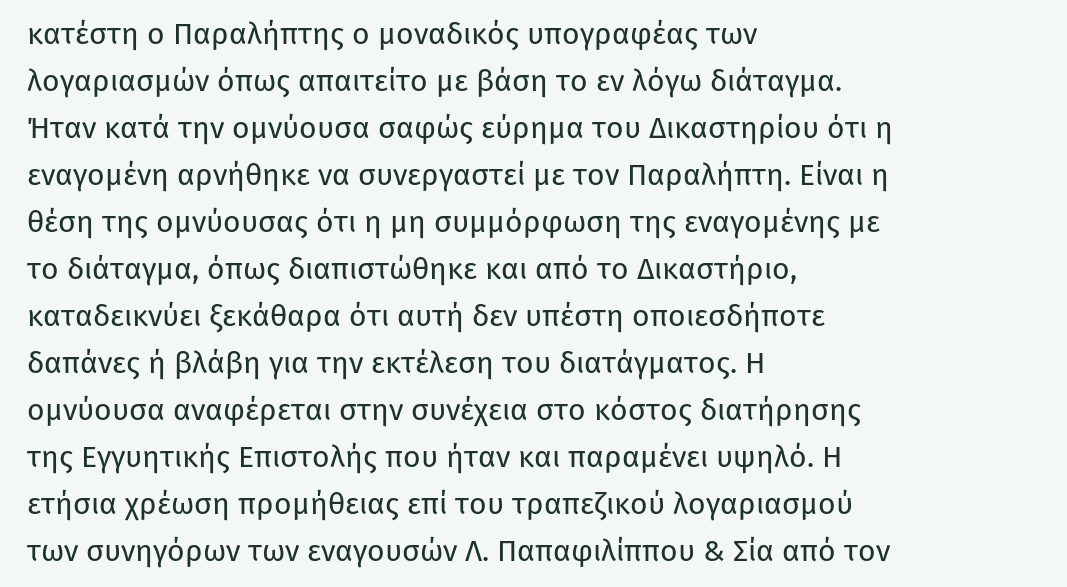κατέστη ο Παραλήπτης ο μοναδικός υπογραφέας των λογαριασμών όπως απαιτείτο με βάση το εν λόγω διάταγμα. Ήταν κατά την ομνύουσα σαφώς εύρημα του Δικαστηρίου ότι η εναγομένη αρνήθηκε να συνεργαστεί με τον Παραλήπτη. Είναι η θέση της ομνύουσας ότι η μη συμμόρφωση της εναγομένης με το διάταγμα, όπως διαπιστώθηκε και από το Δικαστήριο, καταδεικνύει ξεκάθαρα ότι αυτή δεν υπέστη οποιεσδήποτε δαπάνες ή βλάβη για την εκτέλεση του διατάγματος. Η ομνύουσα αναφέρεται στην συνέχεια στο κόστος διατήρησης της Εγγυητικής Επιστολής που ήταν και παραμένει υψηλό. Η ετήσια χρέωση προμήθειας επί του τραπεζικού λογαριασμού των συνηγόρων των εναγουσών Λ. Παπαφιλίππου & Σία από τον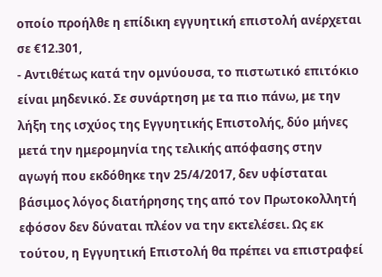οποίο προήλθε η επίδικη εγγυητική επιστολή ανέρχεται σε €12.301,
- Αντιθέτως κατά την ομνύουσα, το πιστωτικό επιτόκιο είναι μηδενικό. Σε συνάρτηση με τα πιο πάνω, με την λήξη της ισχύος της Εγγυητικής Επιστολής, δύο μήνες μετά την ημερομηνία της τελικής απόφασης στην αγωγή που εκδόθηκε την 25/4/2017, δεν υφίσταται βάσιμος λόγος διατήρησης της από τον Πρωτοκολλητή εφόσον δεν δύναται πλέον να την εκτελέσει. Ως εκ τούτου, η Εγγυητική Επιστολή θα πρέπει να επιστραφεί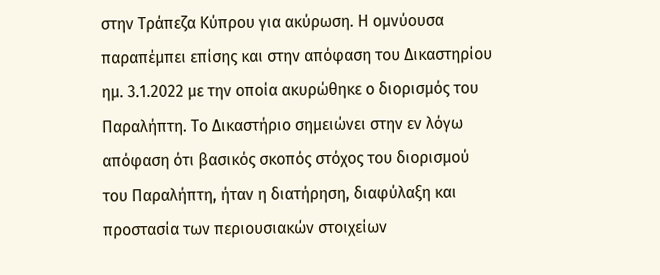στην Τράπεζα Κύπρου για ακύρωση. Η ομνύουσα παραπέμπει επίσης και στην απόφαση του Δικαστηρίου ημ. 3.1.2022 με την οποία ακυρώθηκε ο διορισμός του Παραλήπτη. Το Δικαστήριο σημειώνει στην εν λόγω απόφαση ότι βασικός σκοπός στόχος του διορισμού του Παραλήπτη, ήταν η διατήρηση, διαφύλαξη και προστασία των περιουσιακών στοιχείων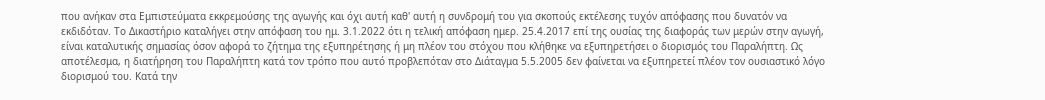που ανήκαν στα Εμπιστεύματα εκκρεμούσης της αγωγής και όχι αυτή καθ' αυτή η συνδρομή του για σκοπούς εκτέλεσης τυχόν απόφασης που δυνατόν να εκδιδόταν. Το Δικαστήριο καταλήγει στην απόφαση του ημ. 3.1.2022 ότι η τελική απόφαση ημερ. 25.4.2017 επί της ουσίας της διαφοράς των μερών στην αγωγή, είναι καταλυτικής σημασίας όσον αφορά το ζήτημα της εξυπηρέτησης ή μη πλέον του στόχου που κλήθηκε να εξυπηρετήσει ο διορισμός του Παραλήπτη. Ως αποτέλεσμα, η διατήρηση του Παραλήπτη κατά τον τρόπο που αυτό προβλεπόταν στο Διάταγμα 5.5.2005 δεν φαίνεται να εξυπηρετεί πλέον τον ουσιαστικό λόγο διορισμού του. Κατά την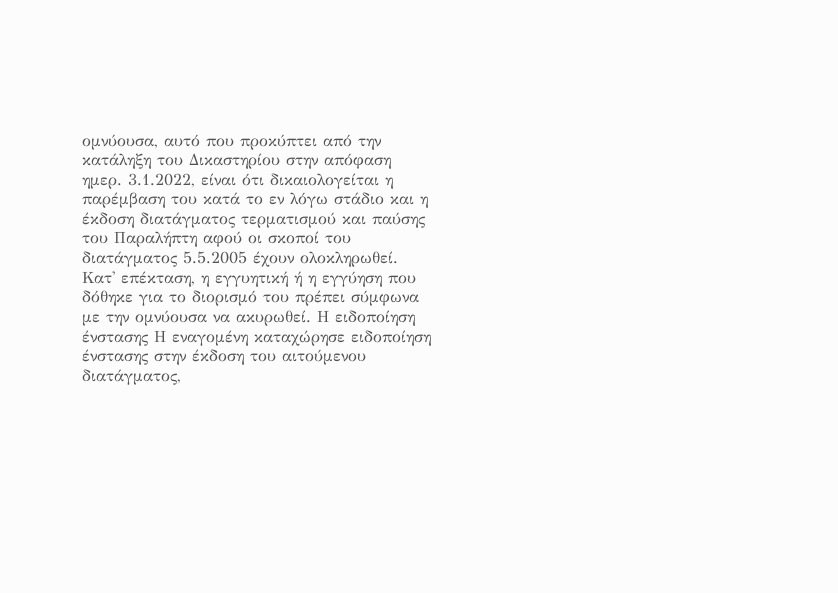ομνύουσα, αυτό που προκύπτει από την κατάληξη του Δικαστηρίου στην απόφαση ημερ. 3.1.2022, είναι ότι δικαιολογείται η παρέμβαση του κατά το εν λόγω στάδιο και η έκδοση διατάγματος τερματισμού και παύσης του Παραλήπτη αφού οι σκοποί του διατάγματος 5.5.2005 έχουν ολοκληρωθεί. Κατ' επέκταση, η εγγυητική ή η εγγύηση που δόθηκε για το διορισμό του πρέπει σύμφωνα με την ομνύουσα να ακυρωθεί. Η ειδοποίηση ένστασης Η εναγομένη καταχώρησε ειδοποίηση ένστασης στην έκδοση του αιτούμενου διατάγματος,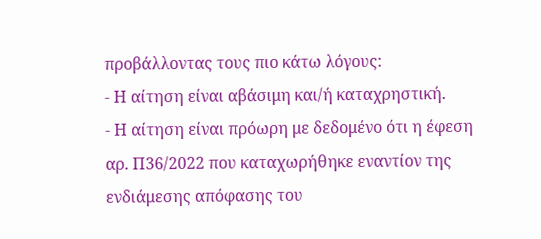προβάλλοντας τους πιο κάτω λόγους:
- Η αίτηση είναι αβάσιμη και/ή καταχρηστική.
- Η αίτηση είναι πρόωρη με δεδομένο ότι η έφεση αρ. Π36/2022 που καταχωρήθηκε εναντίον της ενδιάμεσης απόφασης του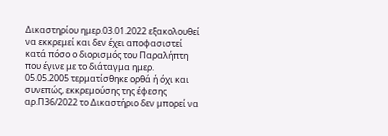Δικαστηρίου ημερ.03.01.2022 εξακολουθεί να εκκρεμεί και δεν έχει αποφασιστεί κατά πόσο ο διορισμός του Παραλήπτη που έγινε με το διάταγμα ημερ. 05.05.2005 τερματίσθηκε ορθά ή όχι και συνεπώς, εκκρεμούσης της έφεσης αρ.Π36/2022 το Δικαστήριο δεν μπορεί να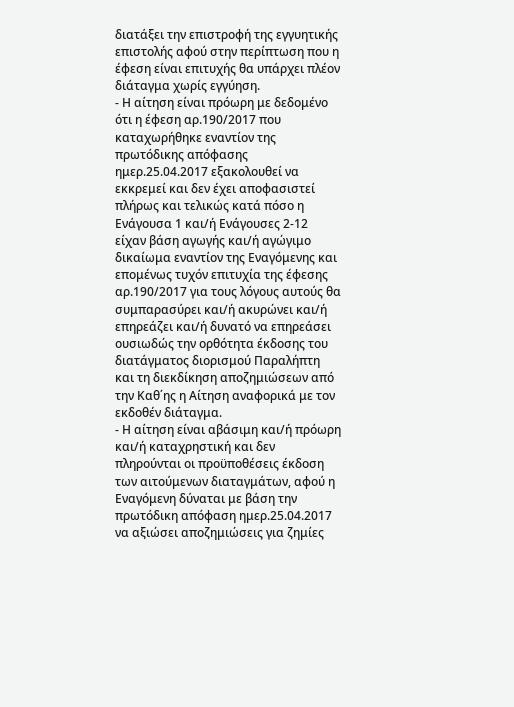διατάξει την επιστροφή της εγγυητικής επιστολής αφού στην περίπτωση που η έφεση είναι επιτυχής θα υπάρχει πλέον διάταγμα χωρίς εγγύηση.
- Η αίτηση είναι πρόωρη με δεδομένο ότι η έφεση αρ.190/2017 που καταχωρήθηκε εναντίον της πρωτόδικης απόφασης ημερ.25.04.2017 εξακολουθεί να εκκρεμεί και δεν έχει αποφασιστεί πλήρως και τελικώς κατά πόσο η Ενάγουσα 1 και/ή Ενάγουσες 2-12 είχαν βάση αγωγής και/ή αγώγιμο δικαίωμα εναντίον της Εναγόμενης και επομένως τυχόν επιτυχία της έφεσης αρ.190/2017 για τους λόγους αυτούς θα συμπαρασύρει και/ή ακυρώνει και/ή επηρεάζει και/ή δυνατό να επηρεάσει ουσιωδώς την ορθότητα έκδοσης του διατάγματος διορισμού Παραλήπτη και τη διεκδίκηση αποζημιώσεων από την Καθ΄ης η Αίτηση αναφορικά με τον εκδοθέν διάταγμα.
- Η αίτηση είναι αβάσιμη και/ή πρόωρη και/ή καταχρηστική και δεν πληρούνται οι προϋποθέσεις έκδοση των αιτούμενων διαταγμάτων, αφού η Εναγόμενη δύναται με βάση την πρωτόδικη απόφαση ημερ.25.04.2017 να αξιώσει αποζημιώσεις για ζημίες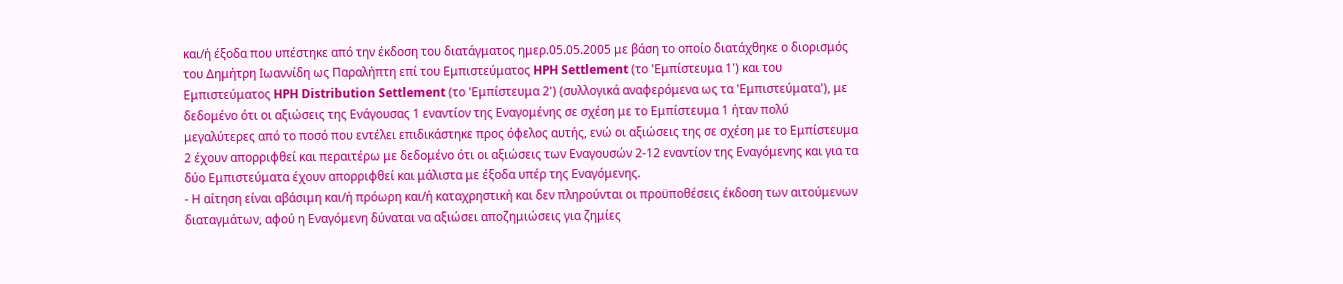και/ή έξοδα που υπέστηκε από την έκδοση του διατάγματος ημερ.05.05.2005 με βάση το οποίο διατάχθηκε ο διορισμός του Δημήτρη Ιωαννίδη ως Παραλήπτη επί του Εμπιστεύματος HPH Settlement (το 'Εμπίστευμα 1') και του Εμπιστεύματος HPH Distribution Settlement (το 'Εμπίστευμα 2') (συλλογικά αναφερόμενα ως τα 'Εμπιστεύματα'), με δεδομένο ότι οι αξιώσεις της Ενάγουσας 1 εναντίον της Εναγομένης σε σχέση με το Εμπίστευμα 1 ήταν πολύ μεγαλύτερες από το ποσό που εντέλει επιδικάστηκε προς όφελος αυτής, ενώ οι αξιώσεις της σε σχέση με το Εμπίστευμα 2 έχουν απορριφθεί και περαιτέρω με δεδομένο ότι οι αξιώσεις των Εναγουσών 2-12 εναντίον της Εναγόμενης και για τα δύο Εμπιστεύματα έχουν απορριφθεί και μάλιστα με έξοδα υπέρ της Εναγόμενης.
- Η αίτηση είναι αβάσιμη και/ή πρόωρη και/ή καταχρηστική και δεν πληρούνται οι προϋποθέσεις έκδοση των αιτούμενων διαταγμάτων, αφού η Εναγόμενη δύναται να αξιώσει αποζημιώσεις για ζημίες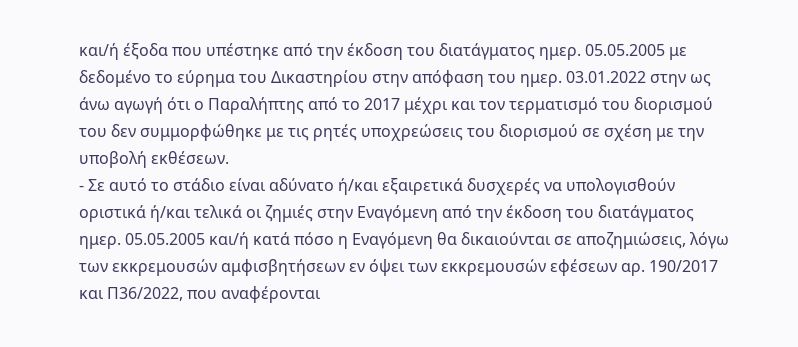και/ή έξοδα που υπέστηκε από την έκδοση του διατάγματος ημερ. 05.05.2005 με δεδομένο το εύρημα του Δικαστηρίου στην απόφαση του ημερ. 03.01.2022 στην ως άνω αγωγή ότι ο Παραλήπτης από το 2017 μέχρι και τον τερματισμό του διορισμού του δεν συμμορφώθηκε με τις ρητές υποχρεώσεις του διορισμού σε σχέση με την υποβολή εκθέσεων.
- Σε αυτό το στάδιο είναι αδύνατο ή/και εξαιρετικά δυσχερές να υπολογισθούν οριστικά ή/και τελικά οι ζημιές στην Εναγόμενη από την έκδοση του διατάγματος ημερ. 05.05.2005 και/ή κατά πόσο η Εναγόμενη θα δικαιούνται σε αποζημιώσεις, λόγω των εκκρεμουσών αμφισβητήσεων εν όψει των εκκρεμουσών εφέσεων αρ. 190/2017 και Π36/2022, που αναφέρονται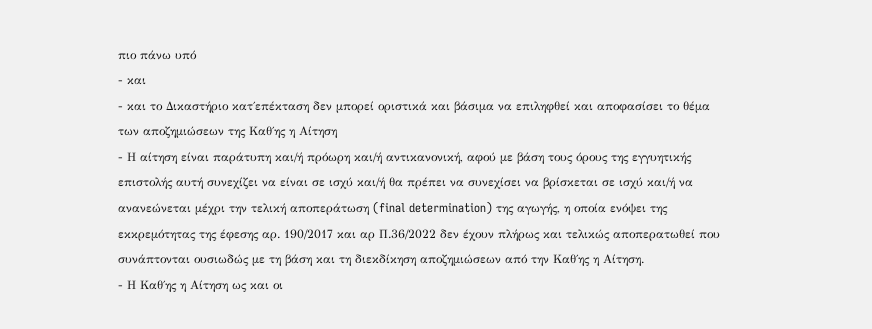πιο πάνω υπό
- και
- και το Δικαστήριο κατ΄επέκταση δεν μπορεί οριστικά και βάσιμα να επιληφθεί και αποφασίσει το θέμα των αποζημιώσεων της Καθ΄ης η Αίτηση
- Η αίτηση είναι παράτυπη και/ή πρόωρη και/ή αντικανονική, αφού με βάση τους όρους της εγγυητικής επιστολής αυτή συνεχίζει να είναι σε ισχύ και/ή θα πρέπει να συνεχίσει να βρίσκεται σε ισχύ και/ή να ανανεώνεται μέχρι την τελική αποπεράτωση (final determination) της αγωγής, η οποία ενόψει της εκκρεμότητας της έφεσης αρ. 190/2017 και αρ Π.36/2022 δεν έχουν πλήρως και τελικώς αποπερατωθεί που συνάπτονται ουσιωδώς με τη βάση και τη διεκδίκηση αποζημιώσεων από την Καθ΄ης η Αίτηση.
- Η Καθ΄ης η Αίτηση ως και οι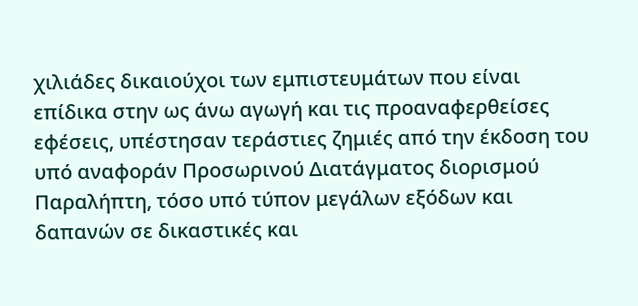χιλιάδες δικαιούχοι των εμπιστευμάτων που είναι επίδικα στην ως άνω αγωγή και τις προαναφερθείσες εφέσεις, υπέστησαν τεράστιες ζημιές από την έκδοση του υπό αναφοράν Προσωρινού Διατάγματος διορισμού Παραλήπτη, τόσο υπό τύπον μεγάλων εξόδων και δαπανών σε δικαστικές και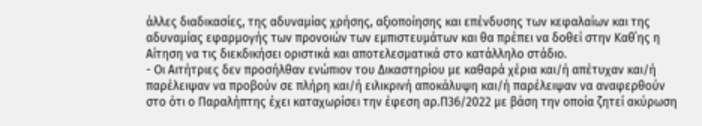άλλες διαδικασίες, της αδυναμίας χρήσης, αξιοποίησης και επένδυσης των κεφαλαίων και της αδυναμίας εφαρμογής των προνοιών των εμπιστευμάτων και θα πρέπει να δοθεί στην Καθ΄ης η Αίτηση να τις διεκδικήσει οριστικά και αποτελεσματικά στο κατάλληλο στάδιο.
- Οι Αιτήτριες δεν προσήλθαν ενώπιον του Δικαστηρίου με καθαρά χέρια και/ή απέτυχαν και/ή παρέλειψαν να προβούν σε πλήρη και/ή ειλικρινή αποκάλυψη και/ή παρέλειψαν να αναφερθούν στο ότι ο Παραλήπτης έχει καταχωρίσει την έφεση αρ.Π36/2022 με βάση την οποία ζητεί ακύρωση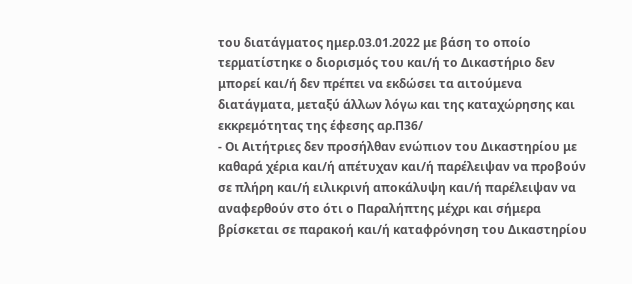του διατάγματος ημερ.03.01.2022 με βάση το οποίο τερματίστηκε ο διορισμός του και/ή το Δικαστήριο δεν μπορεί και/ή δεν πρέπει να εκδώσει τα αιτούμενα διατάγματα, μεταξύ άλλων λόγω και της καταχώρησης και εκκρεμότητας της έφεσης αρ.Π36/
- Οι Αιτήτριες δεν προσήλθαν ενώπιον του Δικαστηρίου με καθαρά χέρια και/ή απέτυχαν και/ή παρέλειψαν να προβούν σε πλήρη και/ή ειλικρινή αποκάλυψη και/ή παρέλειψαν να αναφερθούν στο ότι ο Παραλήπτης μέχρι και σήμερα βρίσκεται σε παρακοή και/ή καταφρόνηση του Δικαστηρίου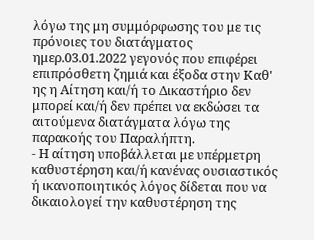λόγω της μη συμμόρφωσης του με τις πρόνοιες του διατάγματος ημερ.03.01.2022 γεγονός που επιφέρει επιπρόσθετη ζημιά και έξοδα στην Καθ' ης η Αίτηση και/ή το Δικαστήριο δεν μπορεί και/ή δεν πρέπει να εκδώσει τα αιτούμενα διατάγματα λόγω της παρακοής του Παραλήπτη.
- Η αίτηση υποβάλλεται με υπέρμετρη καθυστέρηση και/ή κανένας ουσιαστικός ή ικανοποιητικός λόγος δίδεται που να δικαιολογεί την καθυστέρηση της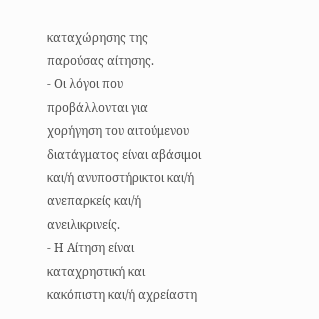καταχώρησης της παρούσας αίτησης.
- Οι λόγοι που προβάλλονται για χορήγηση του αιτούμενου διατάγματος είναι αβάσιμοι και/ή ανυποστήρικτοι και/ή ανεπαρκείς και/ή ανειλικρινείς.
- Η Αίτηση είναι καταχρηστική και κακόπιστη και/ή αχρείαστη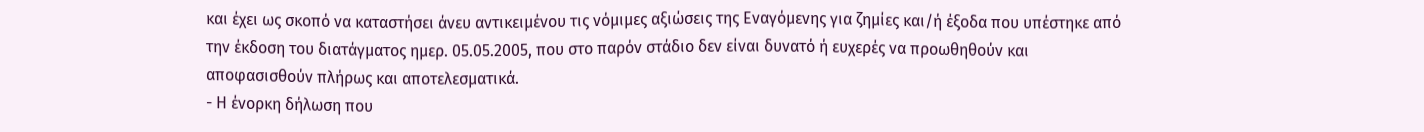και έχει ως σκοπό να καταστήσει άνευ αντικειμένου τις νόμιμες αξιώσεις της Εναγόμενης για ζημίες και/ή έξοδα που υπέστηκε από την έκδοση του διατάγματος ημερ. 05.05.2005, που στο παρόν στάδιο δεν είναι δυνατό ή ευχερές να προωθηθούν και αποφασισθούν πλήρως και αποτελεσματικά.
- Η ένορκη δήλωση που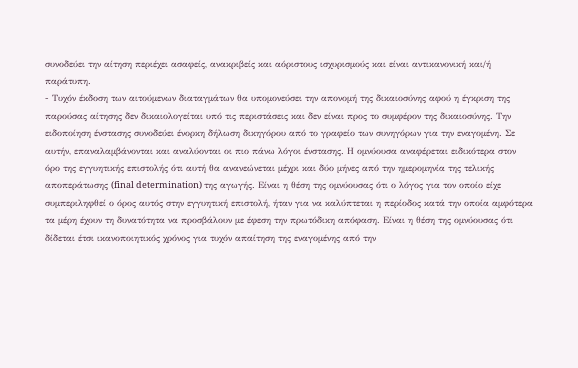συνοδεύει την αίτηση περιέχει ασαφείς, ανακριβείς και αόριστους ισχυρισμούς και είναι αντικανονική και/ή παράτυπη.
- Τυχόν έκδοση των αιτούμενων διαταγμάτων θα υπομονεύσει την απονομή της δικαιοσύνης αφού η έγκριση της παρούσας αίτησης δεν δικαιολογείται υπό τις περιστάσεις και δεν είναι προς το συμφέρον της δικαιοσύνης. Την ειδοποίηση ένστασης συνοδεύει ένορκη δήλωση δικηγόρου από το γραφείο των συνηγόρων για την εναγομένη. Σε αυτήν, επαναλαμβάνονται και αναλύονται οι πιο πάνω λόγοι ένστασης. Η ομνύουσα αναφέρεται ειδικότερα στον όρο της εγγυητικής επιστολής ότι αυτή θα ανανεώνεται μέχρι και δύο μήνες από την ημερομηνία της τελικής αποπεράτωσης (final determination) της αγωγής. Είναι η θέση της ομνύουσας ότι ο λόγος για τον οποίο είχε συμπεριληφθεί ο όρος αυτός στην εγγυητική επιστολή, ήταν για να καλύπτεται η περίοδος κατά την οποία αμφότερα τα μέρη έχουν τη δυνατότητα να προσβάλουν με έφεση την πρωτόδικη απόφαση. Είναι η θέση της ομνύουσας ότι δίδεται έτσι ικανοποιητικός χρόνος για τυχόν απαίτηση της εναγομένης από την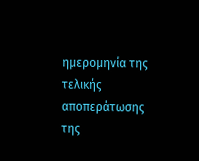ημερομηνία της τελικής αποπεράτωσης της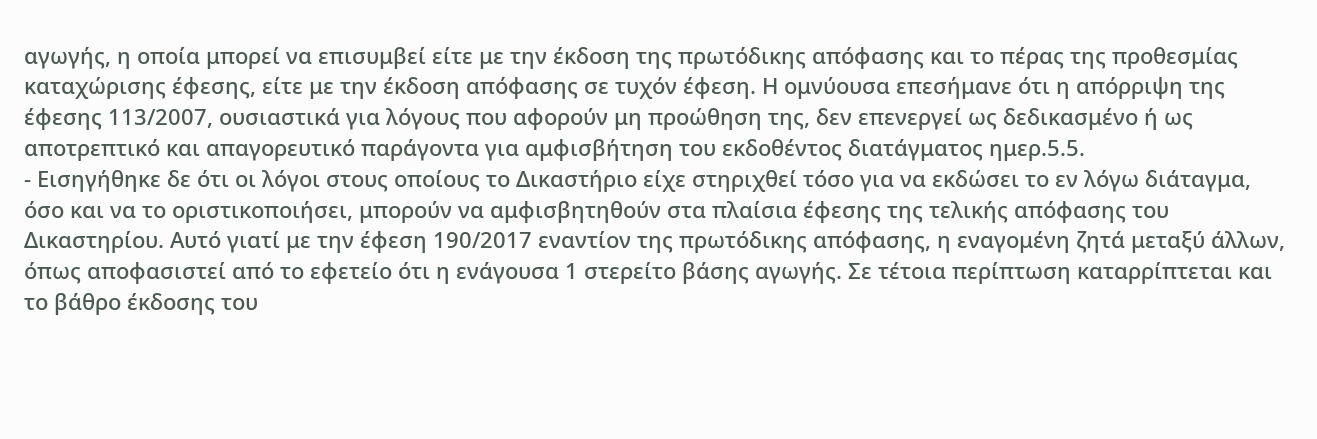αγωγής, η οποία μπορεί να επισυμβεί είτε με την έκδοση της πρωτόδικης απόφασης και το πέρας της προθεσμίας καταχώρισης έφεσης, είτε με την έκδοση απόφασης σε τυχόν έφεση. Η ομνύουσα επεσήμανε ότι η απόρριψη της έφεσης 113/2007, ουσιαστικά για λόγους που αφορούν μη προώθηση της, δεν επενεργεί ως δεδικασμένο ή ως αποτρεπτικό και απαγορευτικό παράγοντα για αμφισβήτηση του εκδοθέντος διατάγματος ημερ.5.5.
- Εισηγήθηκε δε ότι οι λόγοι στους οποίους το Δικαστήριο είχε στηριχθεί τόσο για να εκδώσει το εν λόγω διάταγμα, όσο και να το οριστικοποιήσει, μπορούν να αμφισβητηθούν στα πλαίσια έφεσης της τελικής απόφασης του Δικαστηρίου. Αυτό γιατί με την έφεση 190/2017 εναντίον της πρωτόδικης απόφασης, η εναγομένη ζητά μεταξύ άλλων, όπως αποφασιστεί από το εφετείο ότι η ενάγουσα 1 στερείτο βάσης αγωγής. Σε τέτοια περίπτωση καταρρίπτεται και το βάθρο έκδοσης του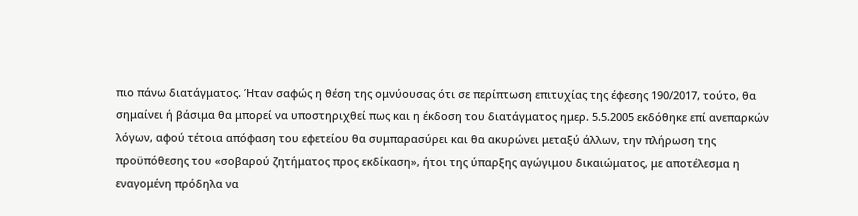πιο πάνω διατάγματος. Ήταν σαφώς η θέση της ομνύουσας ότι σε περίπτωση επιτυχίας της έφεσης 190/2017, τούτο, θα σημαίνει ή βάσιμα θα μπορεί να υποστηριχθεί πως και η έκδοση του διατάγματος ημερ. 5.5.2005 εκδόθηκε επί ανεπαρκών λόγων, αφού τέτοια απόφαση του εφετείου θα συμπαρασύρει και θα ακυρώνει μεταξύ άλλων, την πλήρωση της προϋπόθεσης του «σοβαρού ζητήματος προς εκδίκαση», ήτοι της ύπαρξης αγώγιμου δικαιώματος, με αποτέλεσμα η εναγομένη πρόδηλα να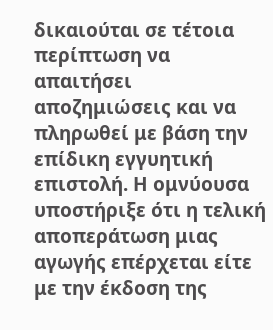δικαιούται σε τέτοια περίπτωση να απαιτήσει αποζημιώσεις και να πληρωθεί με βάση την επίδικη εγγυητική επιστολή. Η ομνύουσα υποστήριξε ότι η τελική αποπεράτωση μιας αγωγής επέρχεται είτε με την έκδοση της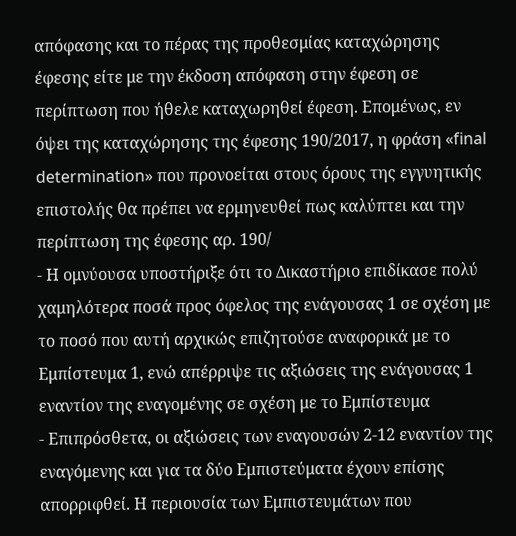απόφασης και το πέρας της προθεσμίας καταχώρησης έφεσης είτε με την έκδοση απόφαση στην έφεση σε περίπτωση που ήθελε καταχωρηθεί έφεση. Επομένως, εν όψει της καταχώρησης της έφεσης 190/2017, η φράση «final determination» που προνοείται στους όρους της εγγυητικής επιστολής θα πρέπει να ερμηνευθεί πως καλύπτει και την περίπτωση της έφεσης αρ. 190/
- Η ομνύουσα υποστήριξε ότι το Δικαστήριο επιδίκασε πολύ χαμηλότερα ποσά προς όφελος της ενάγουσας 1 σε σχέση με το ποσό που αυτή αρχικώς επιζητούσε αναφορικά με το Εμπίστευμα 1, ενώ απέρριψε τις αξιώσεις της ενάγουσας 1 εναντίον της εναγομένης σε σχέση με το Εμπίστευμα
- Επιπρόσθετα, οι αξιώσεις των εναγουσών 2-12 εναντίον της εναγόμενης και για τα δύο Εμπιστεύματα έχουν επίσης απορριφθεί. Η περιουσία των Εμπιστευμάτων που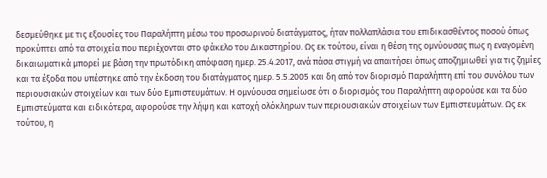δεσμεύθηκε με τις εξουσίες του Παραλήπτη μέσω του προσωρινού διατάγματος, ήταν πολλαπλάσια του επιδικασθέντος ποσού όπως προκύπτει από τα στοιχεία που περιέχονται στο φάκελο του Δικαστηρίου. Ως εκ τούτου, είναι η θέση της ομνύουσας πως η εναγομένη δικαιωματικά μπορεί με βάση την πρωτόδικη απόφαση ημερ. 25.4.2017, ανά πάσα στιγμή να απαιτήσει όπως αποζημιωθεί για τις ζημίες και τα έξοδα που υπέστηκε από την έκδοση του διατάγματος ημερ. 5.5.2005 και δη από τον διορισμό Παραλήπτη επί του συνόλου των περιουσιακών στοιχείων και των δύο Εμπιστευμάτων. Η ομνύουσα σημείωσε ότι ο διορισμός του Παραλήπτη αφορούσε και τα δύο Εμπιστεύματα και ειδικότερα, αφορούσε την λήψη και κατοχή ολόκληρων των περιουσιακών στοιχείων των Εμπιστευμάτων. Ως εκ τούτου, η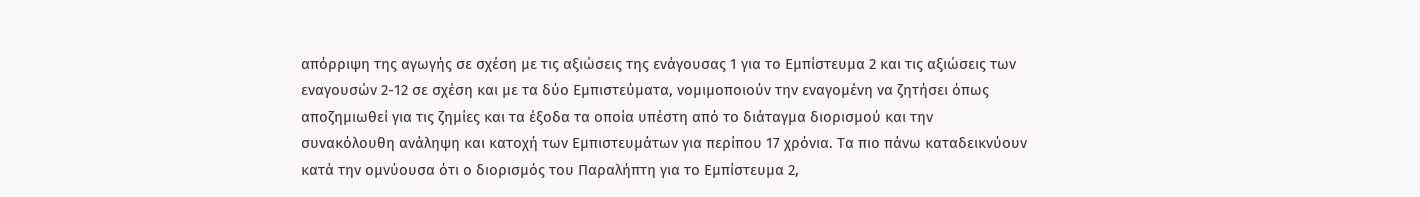απόρριψη της αγωγής σε σχέση με τις αξιώσεις της ενάγουσας 1 για το Εμπίστευμα 2 και τις αξιώσεις των εναγουσών 2-12 σε σχέση και με τα δύο Εμπιστεύματα, νομιμοποιούν την εναγομένη να ζητήσει όπως αποζημιωθεί για τις ζημίες και τα έξοδα τα οποία υπέστη από το διάταγμα διορισμού και την συνακόλουθη ανάληψη και κατοχή των Εμπιστευμάτων για περίπου 17 χρόνια. Τα πιο πάνω καταδεικνύουν κατά την ομνύουσα ότι ο διορισμός του Παραλήπτη για το Εμπίστευμα 2,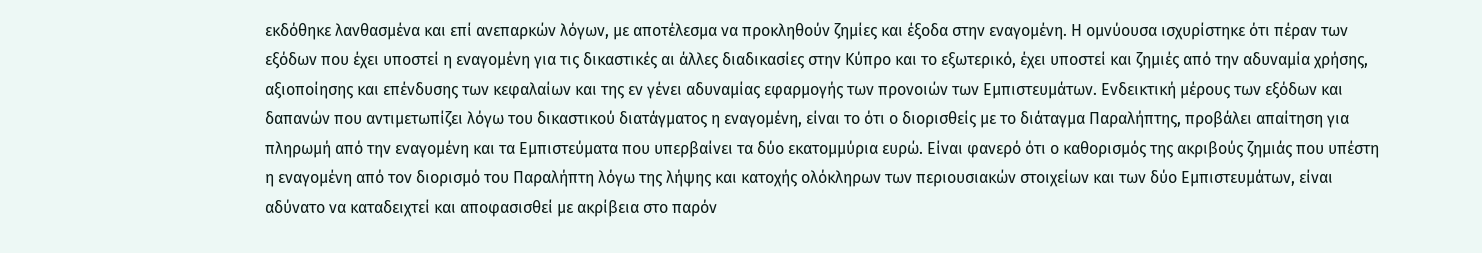εκδόθηκε λανθασμένα και επί ανεπαρκών λόγων, με αποτέλεσμα να προκληθούν ζημίες και έξοδα στην εναγομένη. Η ομνύουσα ισχυρίστηκε ότι πέραν των εξόδων που έχει υποστεί η εναγομένη για τις δικαστικές αι άλλες διαδικασίες στην Κύπρο και το εξωτερικό, έχει υποστεί και ζημιές από την αδυναμία χρήσης, αξιοποίησης και επένδυσης των κεφαλαίων και της εν γένει αδυναμίας εφαρμογής των προνοιών των Εμπιστευμάτων. Ενδεικτική μέρους των εξόδων και δαπανών που αντιμετωπίζει λόγω του δικαστικού διατάγματος η εναγομένη, είναι το ότι ο διορισθείς με το διάταγμα Παραλήπτης, προβάλει απαίτηση για πληρωμή από την εναγομένη και τα Εμπιστεύματα που υπερβαίνει τα δύο εκατομμύρια ευρώ. Είναι φανερό ότι ο καθορισμός της ακριβούς ζημιάς που υπέστη η εναγομένη από τον διορισμό του Παραλήπτη λόγω της λήψης και κατοχής ολόκληρων των περιουσιακών στοιχείων και των δύο Εμπιστευμάτων, είναι αδύνατο να καταδειχτεί και αποφασισθεί με ακρίβεια στο παρόν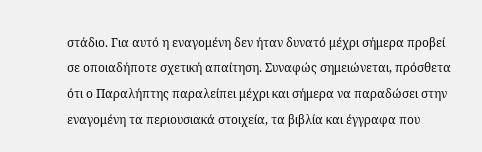στάδιο. Για αυτό η εναγομένη δεν ήταν δυνατό μέχρι σήμερα προβεί σε οποιαδήποτε σχετική απαίτηση. Συναφώς σημειώνεται, πρόσθετα ότι ο Παραλήπτης παραλείπει μέχρι και σήμερα να παραδώσει στην εναγομένη τα περιουσιακά στοιχεία, τα βιβλία και έγγραφα που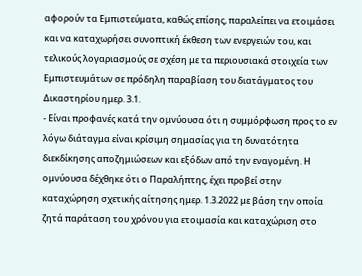αφορούν τα Εμπιστεύματα, καθώς επίσης, παραλείπει να ετοιμάσει και να καταχωρήσει συνοπτική έκθεση των ενεργειών του, και τελικούς λογαριασμούς σε σχέση με τα περιουσιακά στοιχεία των Εμπιστευμάτων σε πρόδηλη παραβίαση του διατάγματος του Δικαστηρίου ημερ. 3.1.
- Είναι προφανές κατά την ομνύουσα ότι η συμμόρφωση προς το εν λόγω διάταγμα είναι κρίσιμη σημασίας για τη δυνατότητα διεκδίκησης αποζημιώσεων και εξόδων από την εναγομένη. Η ομνύουσα δέχθηκε ότι ο Παραλήπτης, έχει προβεί στην καταχώρηση σχετικής αίτησης ημερ. 1.3.2022 με βάση την οποία ζητά παράταση του χρόνου για ετοιμασία και καταχώριση στο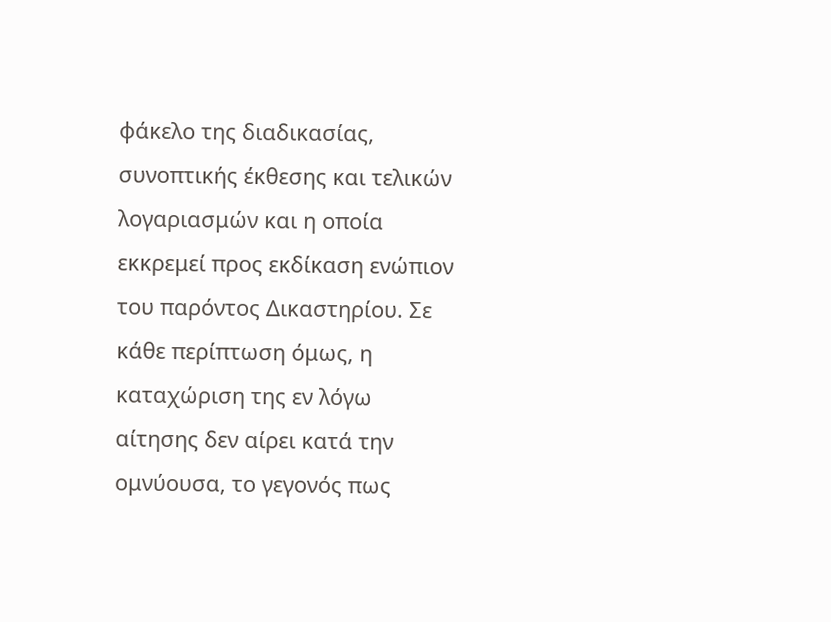φάκελο της διαδικασίας, συνοπτικής έκθεσης και τελικών λογαριασμών και η οποία εκκρεμεί προς εκδίκαση ενώπιον του παρόντος Δικαστηρίου. Σε κάθε περίπτωση όμως, η καταχώριση της εν λόγω αίτησης δεν αίρει κατά την ομνύουσα, το γεγονός πως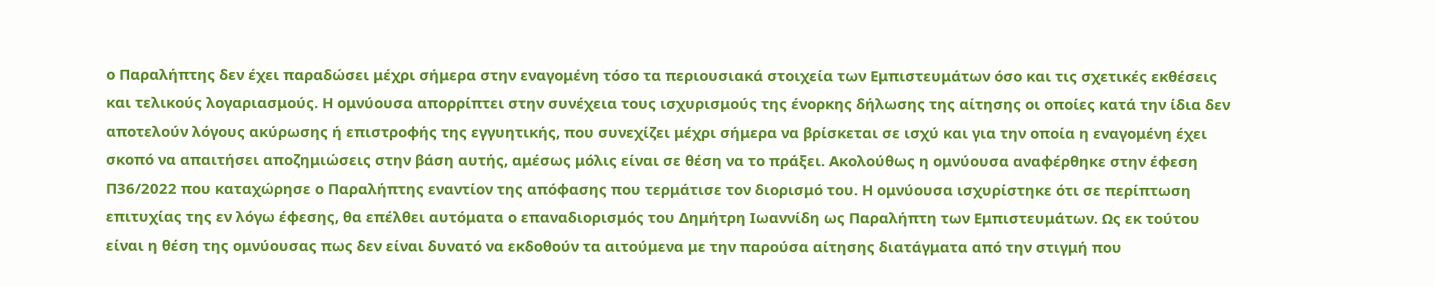ο Παραλήπτης δεν έχει παραδώσει μέχρι σήμερα στην εναγομένη τόσο τα περιουσιακά στοιχεία των Εμπιστευμάτων όσο και τις σχετικές εκθέσεις και τελικούς λογαριασμούς. Η ομνύουσα απορρίπτει στην συνέχεια τους ισχυρισμούς της ένορκης δήλωσης της αίτησης οι οποίες κατά την ίδια δεν αποτελούν λόγους ακύρωσης ή επιστροφής της εγγυητικής, που συνεχίζει μέχρι σήμερα να βρίσκεται σε ισχύ και για την οποία η εναγομένη έχει σκοπό να απαιτήσει αποζημιώσεις στην βάση αυτής, αμέσως μόλις είναι σε θέση να το πράξει. Ακολούθως η ομνύουσα αναφέρθηκε στην έφεση Π36/2022 που καταχώρησε ο Παραλήπτης εναντίον της απόφασης που τερμάτισε τον διορισμό του. Η ομνύουσα ισχυρίστηκε ότι σε περίπτωση επιτυχίας της εν λόγω έφεσης, θα επέλθει αυτόματα ο επαναδιορισμός του Δημήτρη Ιωαννίδη ως Παραλήπτη των Εμπιστευμάτων. Ως εκ τούτου είναι η θέση της ομνύουσας πως δεν είναι δυνατό να εκδοθούν τα αιτούμενα με την παρούσα αίτησης διατάγματα από την στιγμή που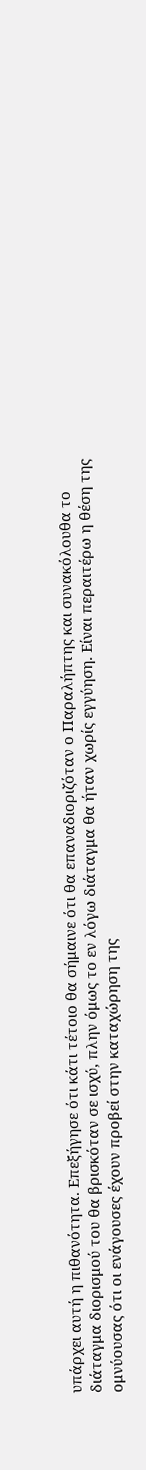υπάρχει αυτή η πιθανότητα. Επεξήγησε ότι κάτι τέτοιο θα σήμαινε ότι θα επαναδιοριζόταν ο Παραλήπτης και συνακόλουθα το διάταγμα διορισμού του θα βρισκόταν σε ισχύ, πλην όμως το εν λόγω διάταγμα θα ήταν χωρίς εγγύηση. Είναι περαιτέρω η θέση της ομνύουσας ότι οι ενάγουσες έχουν προβεί στην καταχώρηση της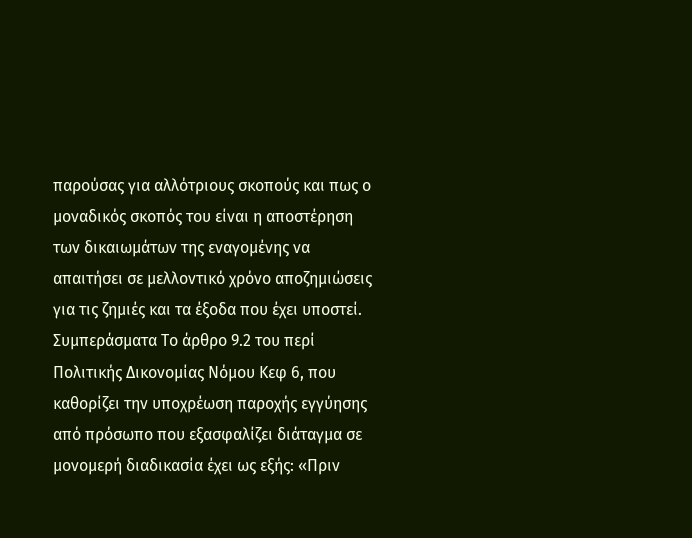παρούσας για αλλότριους σκοπούς και πως ο μοναδικός σκοπός του είναι η αποστέρηση των δικαιωμάτων της εναγομένης να απαιτήσει σε μελλοντικό χρόνο αποζημιώσεις για τις ζημιές και τα έξοδα που έχει υποστεί. Συμπεράσματα Το άρθρο 9.2 του περί Πολιτικής Δικονομίας Νόμου Κεφ 6, που καθορίζει την υποχρέωση παροχής εγγύησης από πρόσωπο που εξασφαλίζει διάταγμα σε μονομερή διαδικασία έχει ως εξής: «Πριν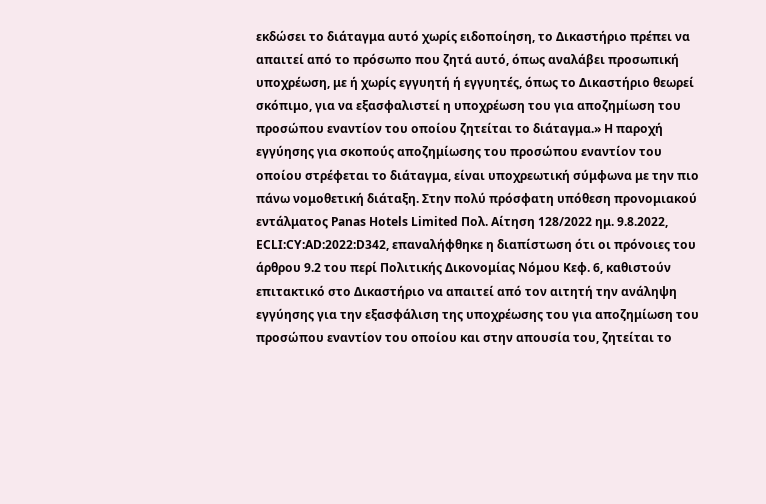εκδώσει το διάταγμα αυτό χωρίς ειδοποίηση, το Δικαστήριο πρέπει να απαιτεί από το πρόσωπο που ζητά αυτό, όπως αναλάβει προσωπική υποχρέωση, με ή χωρίς εγγυητή ή εγγυητές, όπως το Δικαστήριο θεωρεί σκόπιμο, για να εξασφαλιστεί η υποχρέωση του για αποζημίωση του προσώπου εναντίον του οποίου ζητείται το διάταγμα.» Η παροχή εγγύησης για σκοπούς αποζημίωσης του προσώπου εναντίον του οποίου στρέφεται το διάταγμα, είναι υποχρεωτική σύμφωνα με την πιο πάνω νομοθετική διάταξη. Στην πολύ πρόσφατη υπόθεση προνομιακού εντάλματος Panas Hotels Limited Πολ. Αίτηση 128/2022 ημ. 9.8.2022, ECLI:CY:AD:2022:D342, επαναλήφθηκε η διαπίστωση ότι οι πρόνοιες του άρθρου 9.2 του περί Πολιτικής Δικονομίας Νόμου Κεφ. 6, καθιστούν επιτακτικό στο Δικαστήριο να απαιτεί από τον αιτητή την ανάληψη εγγύησης για την εξασφάλιση της υποχρέωσης του για αποζημίωση του προσώπου εναντίον του οποίου και στην απουσία του, ζητείται το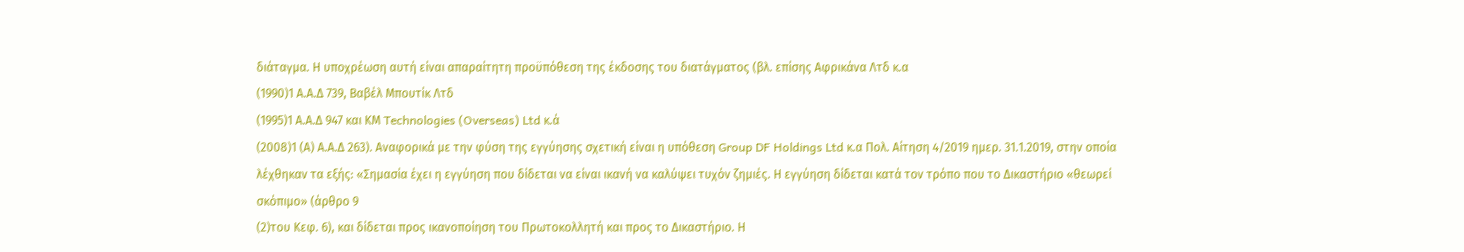διάταγμα. Η υποχρέωση αυτή είναι απαραίτητη προϋπόθεση της έκδοσης του διατάγματος (βλ. επίσης Αφρικάνα Λτδ κ.α
(1990)1 Α.Α.Δ 739, Βαβέλ Μπουτίκ Λτδ
(1995)1 Α.Α.Δ 947 και ΚΜ Technologies (Overseas) Ltd κ.ά
(2008)1 (Α) Α.Α.Δ 263). Αναφορικά με την φύση της εγγύησης σχετική είναι η υπόθεση Group DF Holdings Ltd κ.α Πολ. Αίτηση 4/2019 ημερ. 31.1.2019, στην οποία λέχθηκαν τα εξής: «Σημασία έχει η εγγύηση που δίδεται να είναι ικανή να καλύψει τυχόν ζημιές. Η εγγύηση δίδεται κατά τον τρόπο που το Δικαστήριο «θεωρεί σκόπιμο» (άρθρο 9
(2)του Κεφ. 6), και δίδεται προς ικανοποίηση του Πρωτοκολλητή και προς το Δικαστήριο. Η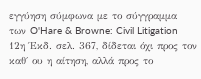εγγύηση σύμφωνα με το σύγγραμμα των O'Hare & Browne: Civil Litigation 12η Έκδ. σελ. 367, δίδεται όχι προς τον καθ΄ ου η αίτηση, αλλά προς το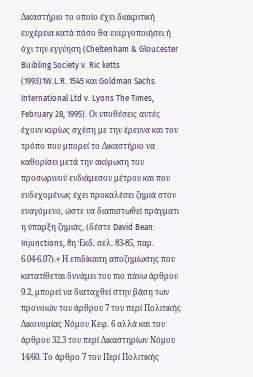Δικαστήριο το οποίο έχει διακριτική ευχέρεια κατά πόσο θα ενεργοποιήσει ή όχι την εγγύηση (Cheltenham & Gloucester Buibling Society v. Ric ketts
(1993)1W.L.R. 1545 και Goldman Sachs International Ltd v. Lyons The Times, February 28, 1995). Οι υποθέσεις αυτές έχουν κυρίως σχέση με την έρευνα και τον τρόπο που μπορεί το Δικαστήριο να καθορίσει μετά την ακύρωση του προσωρινού ενδιάμεσου μέτρου και που ενδεχομένως έχει προκαλέσει ζημιά στον εναγόμενο, ώστε να διαπιστωθεί πράγματι η ύπαρξη ζημιάς, (δέστε David Bean: Injunctions, 8η Έκδ. σελ. 83-85, παρ. 6.04-6.07).» Η επιδίκαση αποζημίωσης που κατατίθεται δυνάμει του πιο πάνω άρθρου 9.2, μπορεί να διαταχθεί στην βάση των προνοιών του άρθρου 7 του περί Πολιτικής Δικονομίας Νόμου Κεφ. 6 αλλά και του άρθρου 32.3 του περί Δικαστηρίων Νόμου 14/60. Το άρθρο 7 του Περί Πολιτικής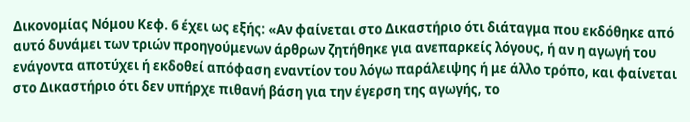Δικονομίας Νόμου Κεφ. 6 έχει ως εξής: «Αν φαίνεται στο Δικαστήριο ότι διάταγμα που εκδόθηκε από αυτό δυνάμει των τριών προηγούμενων άρθρων ζητήθηκε για ανεπαρκείς λόγους, ή αν η αγωγή του ενάγοντα αποτύχει ή εκδοθεί απόφαση εναντίον του λόγω παράλειψης ή με άλλο τρόπο, και φαίνεται στο Δικαστήριο ότι δεν υπήρχε πιθανή βάση για την έγερση της αγωγής, το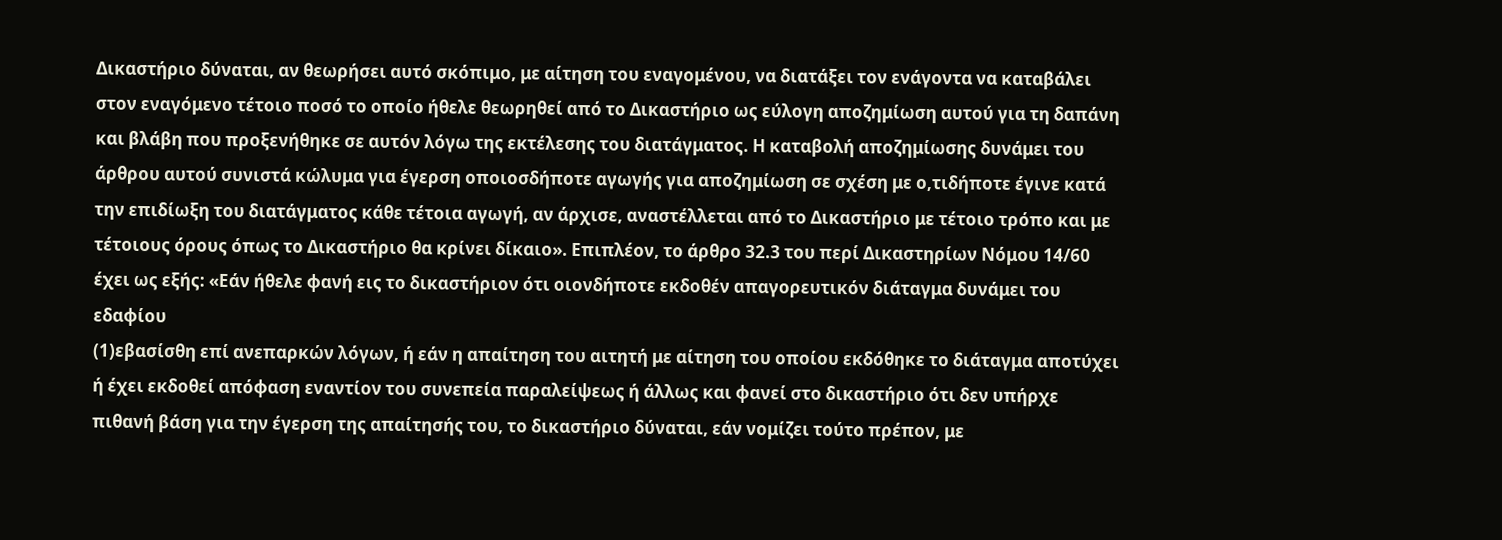Δικαστήριο δύναται, αν θεωρήσει αυτό σκόπιμο, με αίτηση του εναγομένου, να διατάξει τον ενάγοντα να καταβάλει στον εναγόμενο τέτοιο ποσό το οποίο ήθελε θεωρηθεί από το Δικαστήριο ως εύλογη αποζημίωση αυτού για τη δαπάνη και βλάβη που προξενήθηκε σε αυτόν λόγω της εκτέλεσης του διατάγματος. Η καταβολή αποζημίωσης δυνάμει του άρθρου αυτού συνιστά κώλυμα για έγερση οποιοσδήποτε αγωγής για αποζημίωση σε σχέση με ο,τιδήποτε έγινε κατά την επιδίωξη του διατάγματος κάθε τέτοια αγωγή, αν άρχισε, αναστέλλεται από το Δικαστήριο με τέτοιο τρόπο και με τέτοιους όρους όπως το Δικαστήριο θα κρίνει δίκαιο». Επιπλέον, το άρθρο 32.3 του περί Δικαστηρίων Νόμου 14/60 έχει ως εξής: «Εάν ήθελε φανή εις το δικαστήριον ότι οιονδήποτε εκδοθέν απαγορευτικόν διάταγμα δυνάμει του εδαφίου
(1)εβασίσθη επί ανεπαρκών λόγων, ή εάν η απαίτηση του αιτητή με αίτηση του οποίου εκδόθηκε το διάταγμα αποτύχει ή έχει εκδοθεί απόφαση εναντίον του συνεπεία παραλείψεως ή άλλως και φανεί στο δικαστήριο ότι δεν υπήρχε πιθανή βάση για την έγερση της απαίτησής του, το δικαστήριο δύναται, εάν νομίζει τούτο πρέπον, με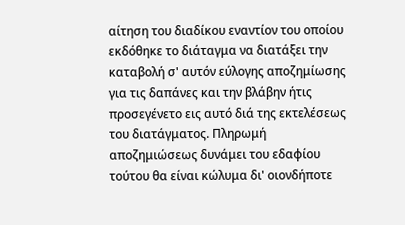αίτηση του διαδίκου εναντίον του οποίου εκδόθηκε το διάταγμα να διατάξει την καταβολή σ' αυτόν εύλογης αποζημίωσης για τις δαπάνες και την βλάβην ήτις προσεγένετο εις αυτό διά της εκτελέσεως του διατάγματος. Πληρωμή αποζημιώσεως δυνάμει του εδαφίου τούτου θα είναι κώλυμα δι' οιονδήποτε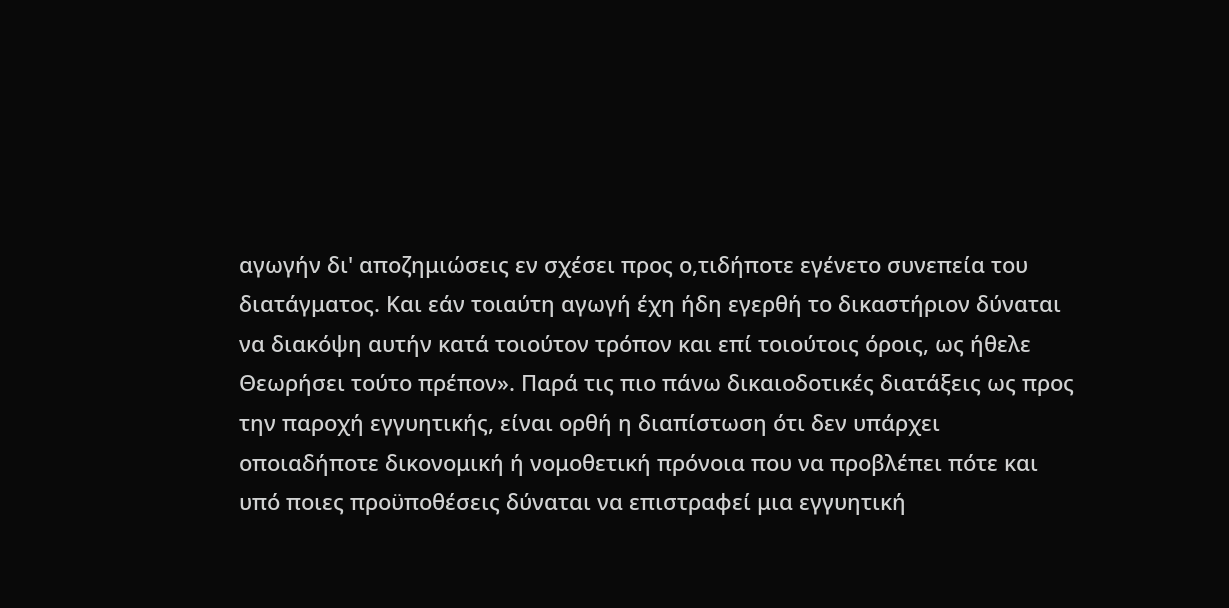αγωγήν δι' αποζημιώσεις εν σχέσει προς ο,τιδήποτε εγένετο συνεπεία του διατάγματος. Και εάν τοιαύτη αγωγή έχη ήδη εγερθή το δικαστήριον δύναται να διακόψη αυτήν κατά τοιούτον τρόπον και επί τοιούτοις όροις, ως ήθελε Θεωρήσει τούτο πρέπον». Παρά τις πιο πάνω δικαιοδοτικές διατάξεις ως προς την παροχή εγγυητικής, είναι ορθή η διαπίστωση ότι δεν υπάρχει οποιαδήποτε δικονομική ή νομοθετική πρόνοια που να προβλέπει πότε και υπό ποιες προϋποθέσεις δύναται να επιστραφεί μια εγγυητική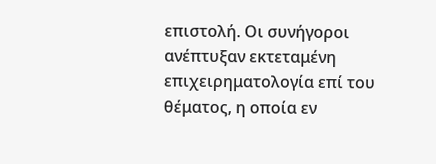επιστολή. Οι συνήγοροι ανέπτυξαν εκτεταμένη επιχειρηματολογία επί του θέματος, η οποία εν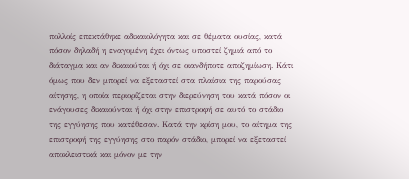πολλοίς επεκτάθηκε αδικαιολόγητα και σε θέματα ουσίας, κατά πόσον δηλαδή η εναγομένη έχει όντως υποστεί ζημιά από το διάταγμα και αν δικαιούται ή όχι σε οιανδήποτε αποζημίωση. Κάτι όμως που δεν μπορεί να εξεταστεί στα πλαίσια της παρούσας αίτησης, η οποία περιορίζεται στην διερεύνηση του κατά πόσον οι ενάγουσες δικαιούνται ή όχι στην επιστροφή σε αυτό το στάδιο της εγγύησης που κατέθεσαν. Κατά την κρίση μου, το αίτημα της επιστροφή της εγγύησης στο παρόν στάδιο, μπορεί να εξεταστεί αποκλειστικά και μόνον με την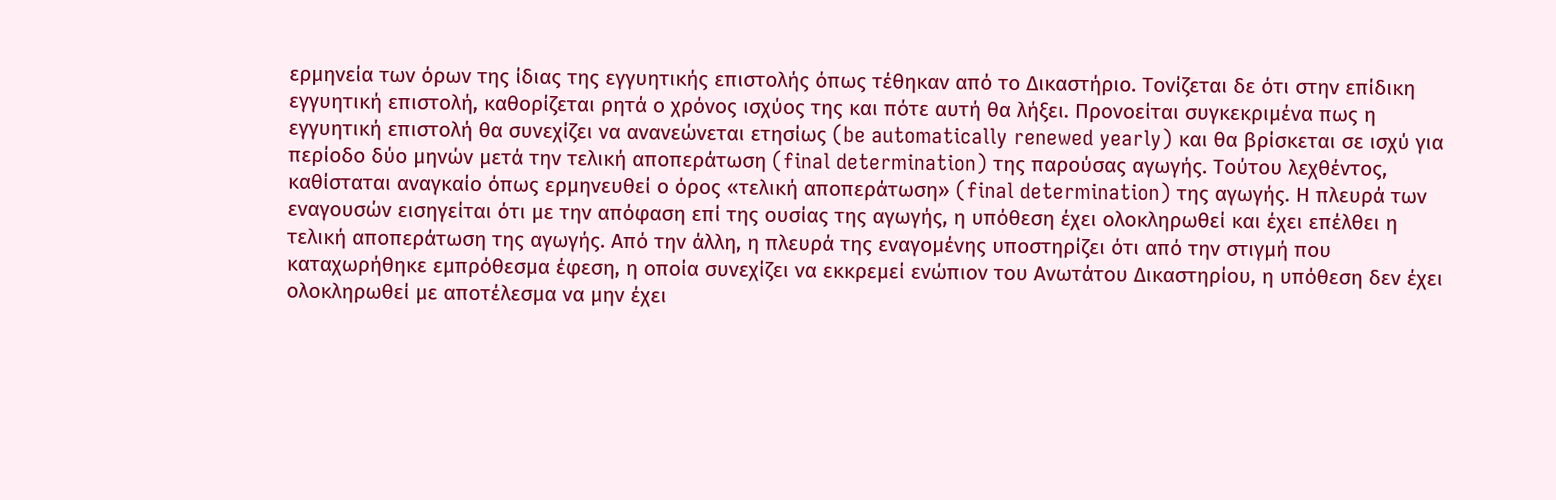ερμηνεία των όρων της ίδιας της εγγυητικής επιστολής όπως τέθηκαν από το Δικαστήριο. Τονίζεται δε ότι στην επίδικη εγγυητική επιστολή, καθορίζεται ρητά ο χρόνος ισχύος της και πότε αυτή θα λήξει. Προνοείται συγκεκριμένα πως η εγγυητική επιστολή θα συνεχίζει να ανανεώνεται ετησίως (be automatically renewed yearly) και θα βρίσκεται σε ισχύ για περίοδο δύο μηνών μετά την τελική αποπεράτωση (final determination) της παρούσας αγωγής. Τούτου λεχθέντος, καθίσταται αναγκαίο όπως ερμηνευθεί ο όρος «τελική αποπεράτωση» (final determination) της αγωγής. Η πλευρά των εναγουσών εισηγείται ότι με την απόφαση επί της ουσίας της αγωγής, η υπόθεση έχει ολοκληρωθεί και έχει επέλθει η τελική αποπεράτωση της αγωγής. Από την άλλη, η πλευρά της εναγομένης υποστηρίζει ότι από την στιγμή που καταχωρήθηκε εμπρόθεσμα έφεση, η οποία συνεχίζει να εκκρεμεί ενώπιον του Ανωτάτου Δικαστηρίου, η υπόθεση δεν έχει ολοκληρωθεί με αποτέλεσμα να μην έχει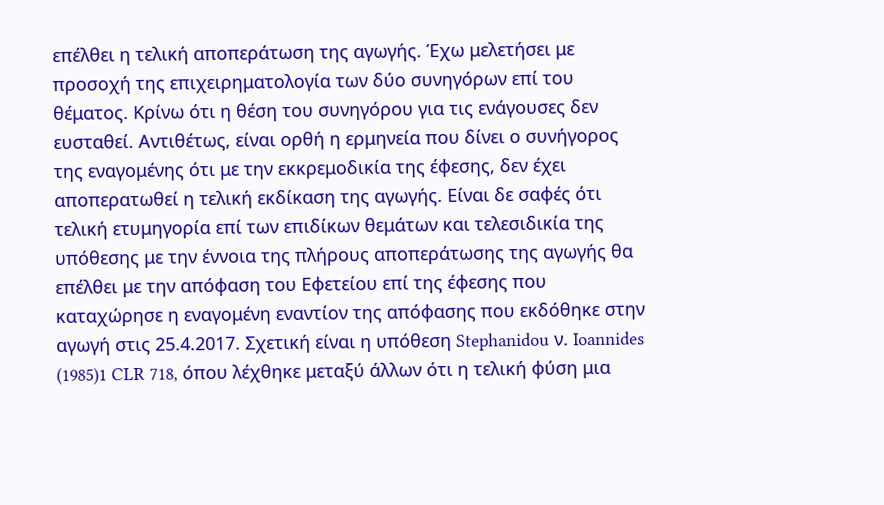επέλθει η τελική αποπεράτωση της αγωγής. Έχω μελετήσει με προσοχή της επιχειρηματολογία των δύο συνηγόρων επί του θέματος. Κρίνω ότι η θέση του συνηγόρου για τις ενάγουσες δεν ευσταθεί. Αντιθέτως, είναι ορθή η ερμηνεία που δίνει ο συνήγορος της εναγομένης ότι με την εκκρεμοδικία της έφεσης, δεν έχει αποπερατωθεί η τελική εκδίκαση της αγωγής. Είναι δε σαφές ότι τελική ετυμηγορία επί των επιδίκων θεμάτων και τελεσιδικία της υπόθεσης με την έννοια της πλήρους αποπεράτωσης της αγωγής θα επέλθει με την απόφαση του Εφετείου επί της έφεσης που καταχώρησε η εναγομένη εναντίον της απόφασης που εκδόθηκε στην αγωγή στις 25.4.2017. Σχετική είναι η υπόθεση Stephanidou ν. Ioannides
(1985)1 CLR 718, όπου λέχθηκε μεταξύ άλλων ότι η τελική φύση μια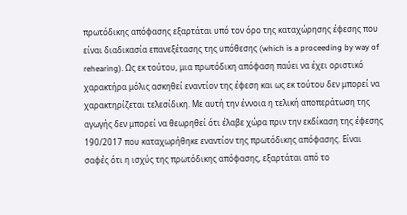πρωτόδικης απόφασης εξαρτάται υπό τον όρο της καταχώρησης έφεσης που είναι διαδικασία επανεξέτασης της υπόθεσης (which is a proceeding by way of rehearing). Ως εκ τούτου, μια πρωτόδικη απόφαση παύει να έχει οριστικό χαρακτήρα μόλις ασκηθεί εναντίον της έφεση και ως εκ τούτου δεν μπορεί να χαρακτηρίζεται τελεσίδικη. Με αυτή την έννοια η τελική αποπεράτωση της αγωγής δεν μπορεί να θεωρηθεί ότι έλαβε χώρα πριν την εκδίκαση της έφεσης 190/2017 που καταχωρήθηκε εναντίον της πρωτόδικης απόφασης. Είναι σαφές ότι η ισχύς της πρωτόδικης απόφασης, εξαρτάται από το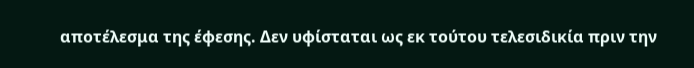αποτέλεσμα της έφεσης. Δεν υφίσταται ως εκ τούτου τελεσιδικία πριν την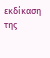εκδίκαση της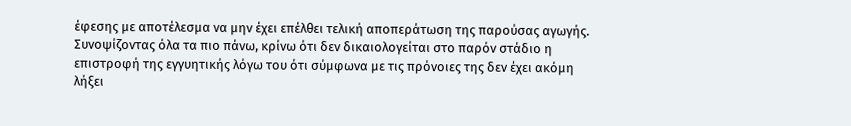έφεσης με αποτέλεσμα να μην έχει επέλθει τελική αποπεράτωση της παρούσας αγωγής. Συνοψίζοντας όλα τα πιο πάνω, κρίνω ότι δεν δικαιολογείται στο παρόν στάδιο η επιστροφή της εγγυητικής λόγω του ότι σύμφωνα με τις πρόνοιες της δεν έχει ακόμη λήξει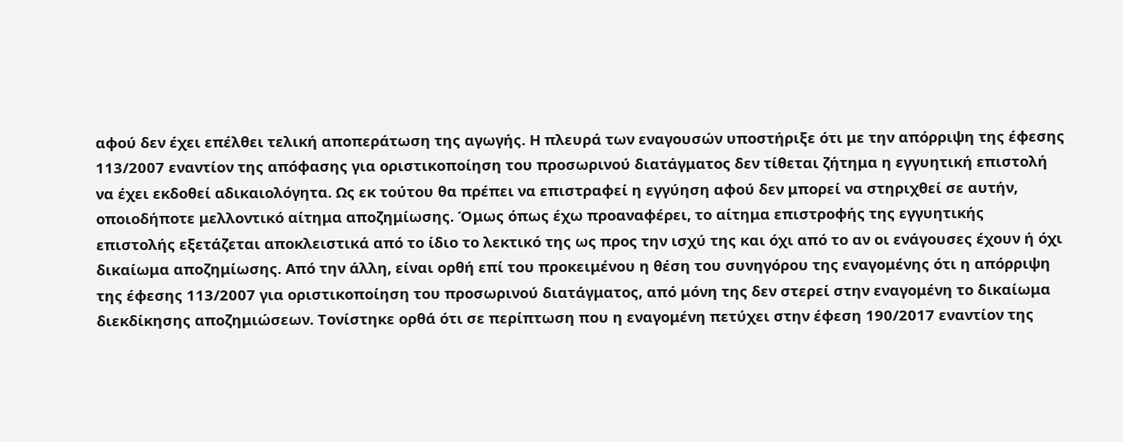αφού δεν έχει επέλθει τελική αποπεράτωση της αγωγής. Η πλευρά των εναγουσών υποστήριξε ότι με την απόρριψη της έφεσης 113/2007 εναντίον της απόφασης για οριστικοποίηση του προσωρινού διατάγματος δεν τίθεται ζήτημα η εγγυητική επιστολή να έχει εκδοθεί αδικαιολόγητα. Ως εκ τούτου θα πρέπει να επιστραφεί η εγγύηση αφού δεν μπορεί να στηριχθεί σε αυτήν, οποιοδήποτε μελλοντικό αίτημα αποζημίωσης. Όμως όπως έχω προαναφέρει, το αίτημα επιστροφής της εγγυητικής επιστολής εξετάζεται αποκλειστικά από το ίδιο το λεκτικό της ως προς την ισχύ της και όχι από το αν οι ενάγουσες έχουν ή όχι δικαίωμα αποζημίωσης. Από την άλλη, είναι ορθή επί του προκειμένου η θέση του συνηγόρου της εναγομένης ότι η απόρριψη της έφεσης 113/2007 για οριστικοποίηση του προσωρινού διατάγματος, από μόνη της δεν στερεί στην εναγομένη το δικαίωμα διεκδίκησης αποζημιώσεων. Τονίστηκε ορθά ότι σε περίπτωση που η εναγομένη πετύχει στην έφεση 190/2017 εναντίον της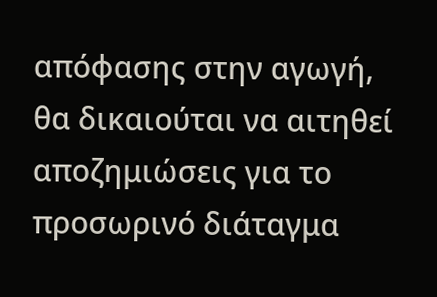απόφασης στην αγωγή, θα δικαιούται να αιτηθεί αποζημιώσεις για το προσωρινό διάταγμα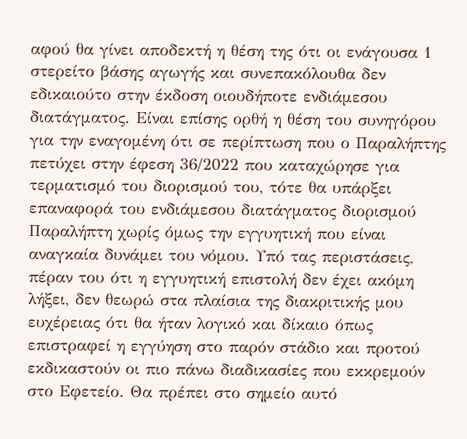αφού θα γίνει αποδεκτή η θέση της ότι οι ενάγουσα 1 στερείτο βάσης αγωγής και συνεπακόλουθα δεν εδικαιούτο στην έκδοση οιουδήποτε ενδιάμεσου διατάγματος. Είναι επίσης ορθή η θέση του συνηγόρου για την εναγομένη ότι σε περίπτωση που ο Παραλήπτης πετύχει στην έφεση 36/2022 που καταχώρησε για τερματισμό του διορισμού του, τότε θα υπάρξει επαναφορά του ενδιάμεσου διατάγματος διορισμού Παραλήπτη χωρίς όμως την εγγυητική που είναι αναγκαία δυνάμει του νόμου. Υπό τας περιστάσεις, πέραν του ότι η εγγυητική επιστολή δεν έχει ακόμη λήξει, δεν θεωρώ στα πλαίσια της διακριτικής μου ευχέρειας ότι θα ήταν λογικό και δίκαιο όπως επιστραφεί η εγγύηση στο παρόν στάδιο και προτού εκδικαστούν οι πιο πάνω διαδικασίες που εκκρεμούν στο Εφετείο. Θα πρέπει στο σημείο αυτό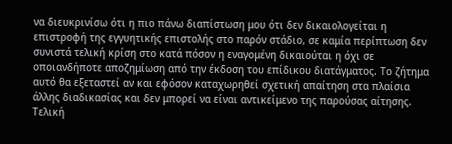να διευκρινίσω ότι η πιο πάνω διαπίστωση μου ότι δεν δικαιολογείται η επιστροφή της εγγυητικής επιστολής στο παρόν στάδιο, σε καμία περίπτωση δεν συνιστά τελική κρίση στο κατά πόσον η εναγομένη δικαιούται η όχι σε οποιανδήποτε αποζημίωση από την έκδοση του επίδικου διατάγματος. Το ζήτημα αυτό θα εξεταστεί αν και εφόσον καταχωρηθεί σχετική απαίτηση στα πλαίσια άλλης διαδικασίας και δεν μπορεί να είναι αντικείμενο της παρούσας αίτησης. Τελική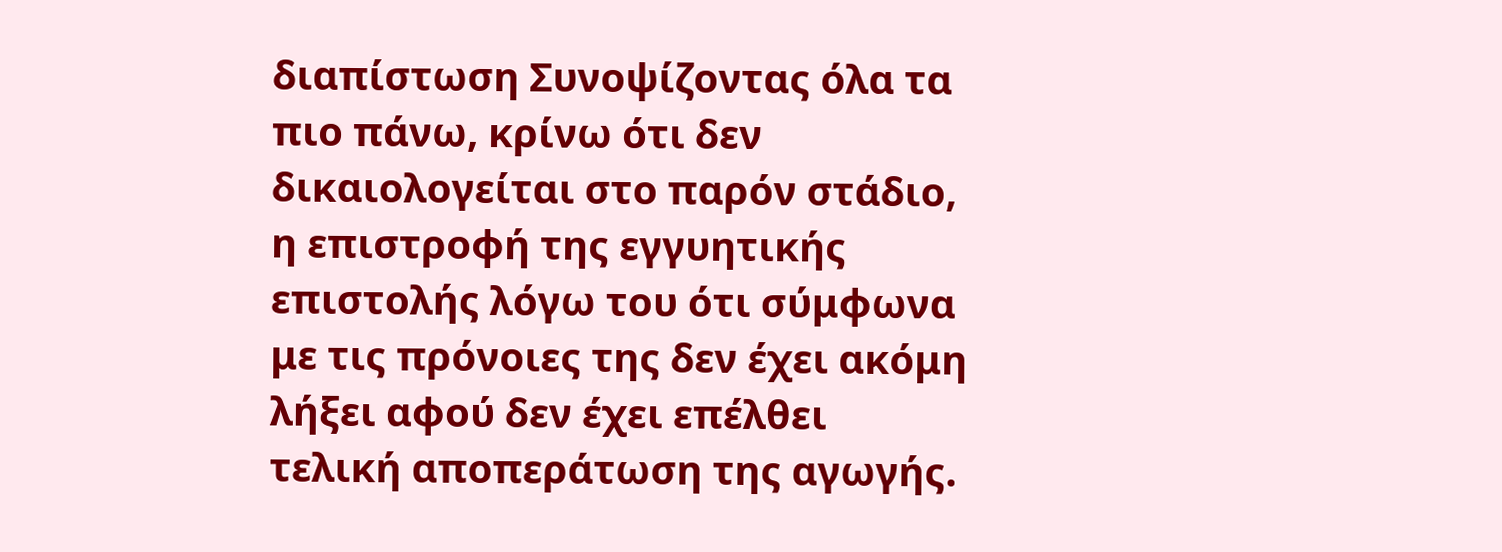διαπίστωση Συνοψίζοντας όλα τα πιο πάνω, κρίνω ότι δεν δικαιολογείται στο παρόν στάδιο, η επιστροφή της εγγυητικής επιστολής λόγω του ότι σύμφωνα με τις πρόνοιες της δεν έχει ακόμη λήξει αφού δεν έχει επέλθει τελική αποπεράτωση της αγωγής.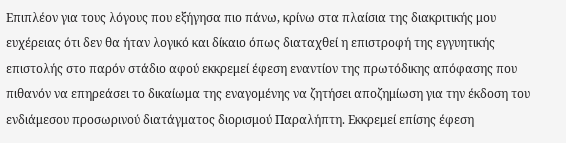Επιπλέον για τους λόγους που εξήγησα πιο πάνω, κρίνω στα πλαίσια της διακριτικής μου ευχέρειας ότι δεν θα ήταν λογικό και δίκαιο όπως διαταχθεί η επιστροφή της εγγυητικής επιστολής στο παρόν στάδιο αφού εκκρεμεί έφεση εναντίον της πρωτόδικης απόφασης που πιθανόν να επηρεάσει το δικαίωμα της εναγομένης να ζητήσει αποζημίωση για την έκδοση του ενδιάμεσου προσωρινού διατάγματος διορισμού Παραλήπτη. Εκκρεμεί επίσης έφεση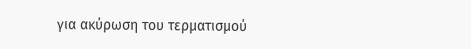για ακύρωση του τερματισμού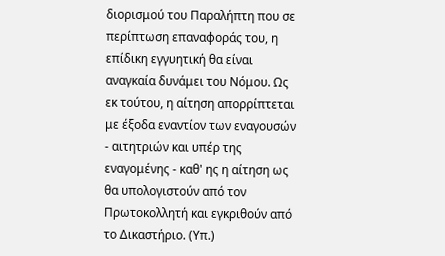διορισμού του Παραλήπτη που σε περίπτωση επαναφοράς του, η επίδικη εγγυητική θα είναι αναγκαία δυνάμει του Νόμου. Ως εκ τούτου, η αίτηση απορρίπτεται με έξοδα εναντίον των εναγουσών - αιτητριών και υπέρ της εναγομένης - καθ' ης η αίτηση ως θα υπολογιστούν από τον Πρωτοκολλητή και εγκριθούν από το Δικαστήριο. (Υπ.)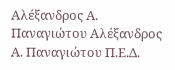Αλέξανδρος Α. Παναγιώτου Αλέξανδρος Α. Παναγιώτου Π.Ε.Δ.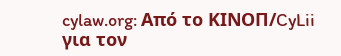cylaw.org: Από το ΚΙΝOΠ/CyLii για τον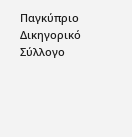Παγκύπριο Δικηγορικό Σύλλογο